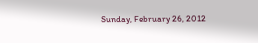Sunday, February 26, 2012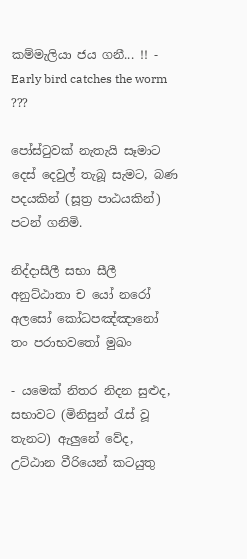කම්මැලියා ජය ගනී... !! - Early bird catches the worm ???

පෝස්ටුවක් නැතැයි සෑමාට දෙස් දෙවුල් තැබූ සැමට, බණ පදයකින් (සූත්‍ර පාඨයකින්) පටන් ගනිමි.

නිද්දාසීලී සභා සීලී
අනුට්ඨාතා ච යෝ නරෝ
අලසෝ කෝධපඤ්ඤානෝ
තං පරාභවතෝ මුඛං

- යමෙක් නිතර නිදන සුළුද, සභාවට (මිනිසුන් රැස් වූ තැනට) ඇලුනේ වේද, උට්ඨාන වීරියෙන් කටයුතු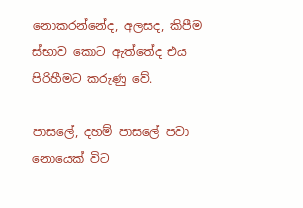නොකරන්නේද, අලසද, කිපීම ස්භාව කොට ඇත්තේද එය පිරිහීමට කරුණු වේ.

පාසලේ, දහම් පාසලේ පවා නොයෙක් විට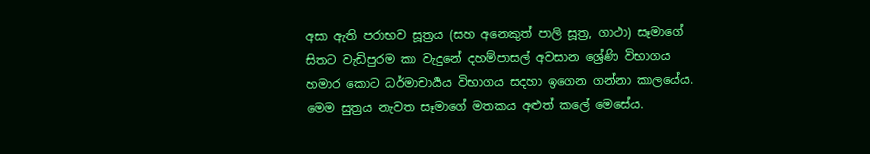අසා ඇති පරාභව සූත්‍රය (සහ අනෙකුත් පාලි සූත්‍ර, ගාථා) සෑමාගේ සිතට වැඩිපුරම කා වැදුනේ දහම්පාසල් අවසාන ‍ශ්‍රේණි විභාගය හමාර කොට ධර්මාචාර්‍යය විභාගය සදහා ඉගෙන ගන්නා කාලයේය. මෙම සුත්‍රය නැවත සෑමාගේ මතකය අළුත් ‍කලේ මෙසේය.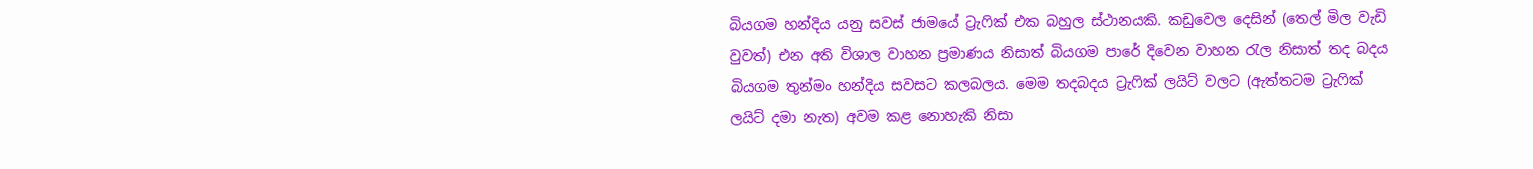බියගම හන්දිය යනු සවස් ජාමයේ ට්‍රැෆික් එක බහුල ස්ථානයකි. කඩුවෙල දෙසින් (තෙල් මිල වැඩි වුවත්) එන අති විශාල වාහන ප්‍රමාණය නිසාත් බියගම පාරේ දිවෙන වාහන රැල නිසාත් තද බදය බියගම තුන්මං හන්දිය සවසට කලබලය. මෙම තදබදය ට්‍රැෆික් ලයිට් වලට (ඇත්තටම ට්‍රැෆික් ලයිට් දමා නැත) අවම කළ නොහැකි නිසා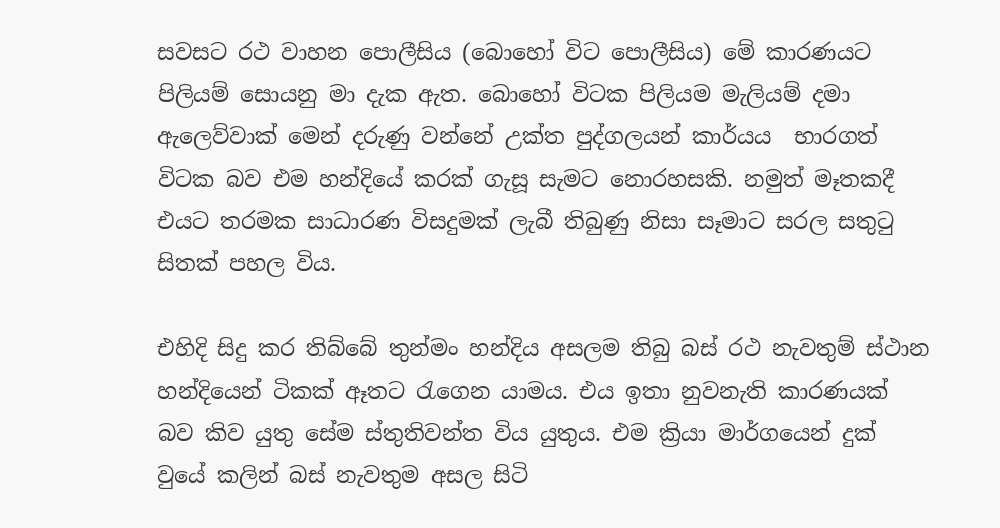සවසට රථ වාහන පොලීසිය (බොහෝ විට පොලීසිය) මේ කාරණයට පිලියම් සොයනු මා දැක ඇත. බොහෝ විටක පිලියම මැලියම් දමා ඇලෙව්වාක් මෙන් දරුණු වන්නේ ‍උක්ත පුද්ගලයන් කාර්යය  භාරගත් විටක බව එම හන්දියේ කරක් ගැසූ සැමට නොරහසකි. නමුත් මෑතකදී එයට තරමක සාධාරණ විසදුමක් ලැබී තිබුණු නිසා සෑමාට සරල සතුටු සිතක් පහල විය.

එහිදි සිදු කර තිබ්බේ තුන්මං හන්දිය අසලම තිබු බස් රථ නැවතුම් ස්ථාන හන්දියෙන් ටිකක් ඈතට රැගෙන යාමය. එය ඉතා නුවනැති කාරණයක් බව කිව යුතු සේම ස්තුතිවන්ත විය යුතුය. එම ක්‍රියා මාර්ගයෙන් දුක් වුයේ කලින් බස් නැවතුම අසල සිටි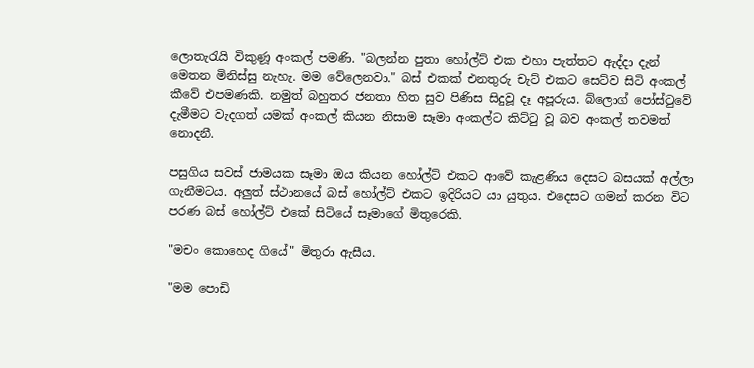ලොතැරැයි විකුණූ අංකල් පමණි. "බලන්න පුතා හෝල්ට් එක එහා පැත්තට ඇද්දා දැන් මෙතන මිනිස්සු නැහැ. මම වේලෙනවා." බස් එකක් එනතුරු චැට් එකට සෙට්ව සිටි අංකල් කීවේ එපමණකි. නමුත් බහුතර ජනතා හිත සුව පිණිස සිදුවූ දෑ අපූරුය. බ්ලොග් පෝස්ටුවේ දැමීමට වැදගත් යමක් අංකල් කියන නිසාම සෑමා ‍අංකල්ට කිට්ටු වූ බව අංකල් තවමත් නොදනී.

පසුගිය සවස් ජාමයක සෑමා ඔය කියන හෝල්ට් එකට ආවේ කැළණිය දෙසට බසයක් අල්ලා ගැනීමටය. අලුත් ස්ථානයේ බස් හෝල්ට් එකට ඉදිරියට යා යුතුය. එදෙසට ගමන් කරන විට පරණ බස් හෝල්ට් එකේ සිටියේ සෑමාගේ මිතුරෙකි.

"මචං කොහෙද ගියේ" මිතුරා ඇසීය.

"මම පොඩි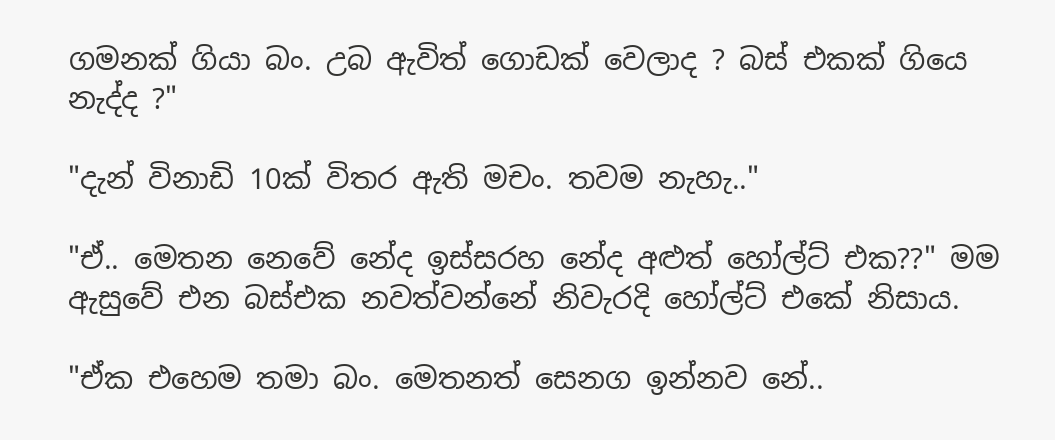ගමනක් ගියා බං. උබ ඇවිත් ගොඩක් වෙලාද ? බස් එකක් ගියෙ නැද්ද ?"

"දැන් විනාඩි 10ක් විතර ඇති මචං. තවම නැහැ.."

"ඒ.. මෙතන නෙවේ නේද ඉස්සරහ නේද අළුත් හෝල්ට් එක??" මම ඇසුවේ එන බස්එක නවත්වන්නේ නිවැරදි හෝල්ට් එකේ නිසාය.

"ඒක එහෙම තමා බං. මෙතනත් සෙනග ඉන්නව නේ..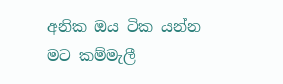අනික ඔය ටික යන්න මට කම්මැලී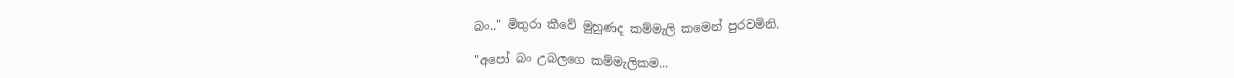බං.." මිතුරා කීවේ මුහුණද කම්මැලි කමෙන් පුරවමිනි.

"අපෝ බං උබලගෙ කම්මැලිකම...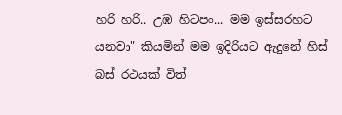හරි හරි.. උඹ හිටපං... මම ඉස්සරහට යනවා" කියමින් මම ඉදිරියට ඇදුනේ හිස් බස් රථයක් විත්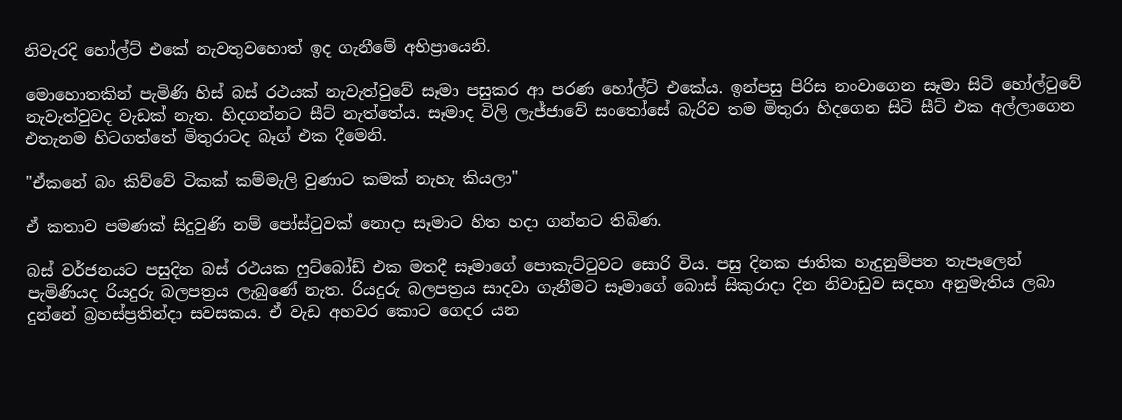නිවැරදි හෝල්ට් එකේ නැවතුවහොත් ඉද ගැනීමේ අභිප්‍රායෙනි.

මොහොතකින් පැමිණි හිස් බස් රථයක් නැවැත්වුවේ සෑමා පසුකර ආ පරණ හෝල්ට් එකේය. ඉන්පසු පිරිස නංවාගෙන සෑමා සිටි හෝල්ටුවේ නැවැත්වුවද වැඩක් නැත. හිදගන්නට සීට් නැත්තේය. සෑමාද විලි ලැජ්ජාවේ සංතෝසේ බැරිව තම මිතුරා හිදගෙන සිටි සීට් එක අල්ලාගෙන එතැනම හිටගත්තේ මිතුරාටද බෑග් එක දීමෙනි.

"ඒකනේ බං කිව්වේ ටිකක් කම්මැලි වුණාට කමක් නැහැ කියලා"

ඒ කතාව පමණක් සිදුවුණි නම් පෝස්ටුවක් නොදා සෑමාට හිත හදා ගන්නට තිබිණ.

බස් වර්ජනයට පසුදින බස් රථයක ෆුට්බෝඩ් එක මතදී සෑමාගේ පොකැට්ටුවට සොරි විය. පසු දිනක ජාතික හැදුනුම්පත තැපෑලෙන් පැමිණියද රියදුරු බලපත්‍රය ලැබුණේ නැත. රියදුරු බලපත්‍රය සාදවා ගැනීමට සෑමාගේ බොස් සිකුරාදා දින නිවාඩුව සදහා අනුමැතිය ලබා දුන්නේ බ්‍රහස්ප්‍රතින්දා සවසකය. ඒ වැඩ අහවර කොට ගෙදර යන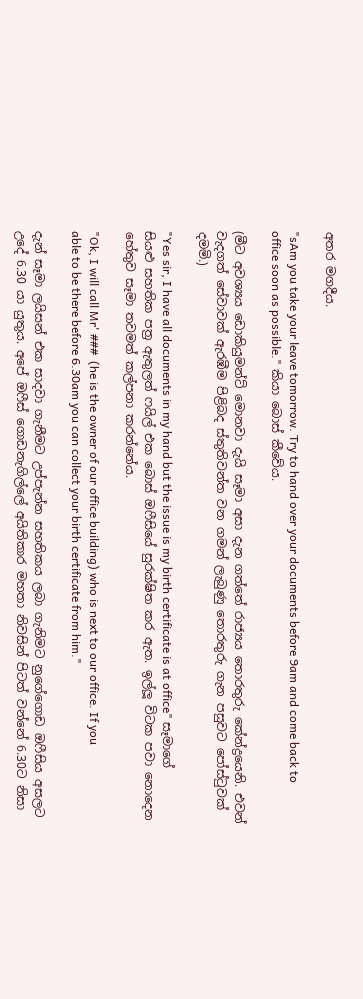අතර මගදීය.

"sAm you take your leave tomorrow. Try to hand over your documents before 9am and come back to office soon as possible." කියා බොස් කීවේය.

(මීට අවශ්‍යය ඩොකියුමන්ට් මොනවා දැයි සෑමා අසා දැන ගත්තේ රාජ්‍යය තොරතුරු කේන්ද්‍රයෙනි. එවන් වැදගත් සේවාවක් ඇරඹීම පිළිබද ස්තුතිවන්ත ‍වන ගමන් ලැබුණු තොරතුරු ගැන පසුවට පෝස්ටුවක් දමමි.)

"Yes sir, I have all documents in my hand but the issue is my birth certificate is at office" සෑමාගේ සියළු සහතික පත්‍ර ඇතුලත් ෆයිල් එක බොස් ඔෆීසියේ සුරක්ෂිත කර ඇත. ඉල්ලූ විටක පවා නොදෙන හේතුව සෑමා තවමත් කල්පනා කරන්නේය.

"Ok, I will call Mr' ###  (he is the owner of our office building) who is next to our office. If you able to be there before 6.30am you can collect your birth certificate from him."

දැන් සෑමා ලයිසන් එක සාදවා ගැනීමට උප්පැන්න සහතිකය ලබා ගැනිමට නුගේගොඩ ඔෆීසිය අසලට උදේ 6.30 යා යුතුය. අපේ ඔෆීස් ගොඩනැගිල්ලේ අයිතිකාර මහතා නිවසින් පිටත් වන්නේ 6.30ට නිසා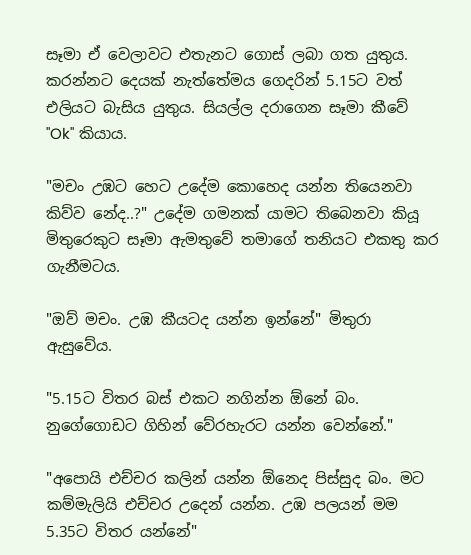සෑමා ඒ වෙලාවට එතැනට ගොස් ලබා ගත යුතුය. කරන්නට දෙයක් නැත්තේමය ගෙදරින් 5.15ට වත් එලියට බැසිය යුතුය. සියල්ල දරාගෙන සෑමා කීවේ "Ok" කියාය.

"මචං උඹට හෙට උදේම කොහෙද යන්න තියෙනවා කිව්ව නේද..?" උදේම ගමනක් යාමට තිබෙනවා කියූ මිතුරෙකුට සෑමා ඇමතුවේ තමාගේ තනියට එකතු කර ගැනීමටය.

"ඔව් මචං. උඹ කීයටද යන්න ඉන්නේ" මිතුරා ඇසුවේය.

"5.15ට විතර බස් එකට නගින්න ඕනේ බං. නුගේගොඩට ගිහින් වේරහැරට යන්න වෙන්නේ."

"අපොයි එච්චර කලින් යන්න ඕනෙද පිස්සුද බං. මට කම්මැලියි එච්චර උදෙන් යන්න. උඹ පලයන් මම 5.35ට විතර යන්නේ"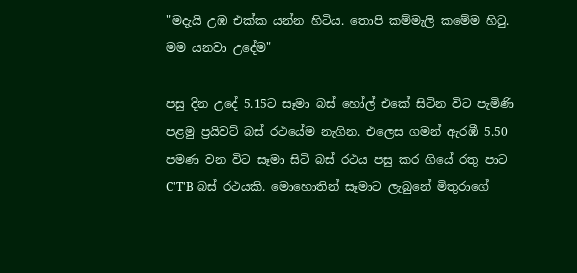"මදැයි උඹ එක්ක යන්න හිටිය. තොපි කම්මැලි කමේම හිටු. මම යනවා උදේම"

පසු දින උදේ 5.15ට සෑමා බස් හෝල් එකේ සිටින විට පැමිණි පළමු ප්‍රයිවට් බස් රථයේම නැගින. එලෙස ගමන් ඇරඹී 5.50 පමණ වන විට සෑමා සිටි බස් රථය පසු කර ගියේ රතු පාට C'T'B බස් රථයකි. මොහොතින් සෑමාට ලැබුනේ මිතුරාගේ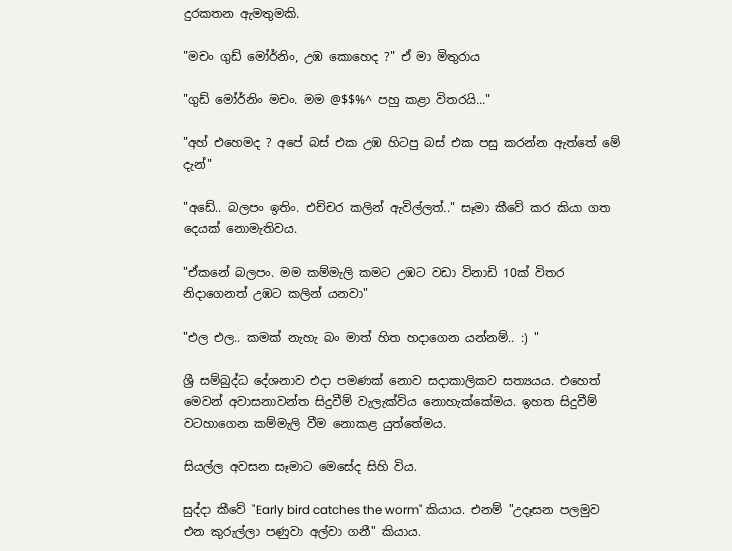දුරකතන ඇමතුමකි.

"මචං ගුඩ් මෝර්නිං, උඹ කොහෙද ?" ඒ මා මිතුරාය

"ගුඩ් මෝර්නිං මචං. මම @$$%^ පහු කළා විතරයි..."

"අහ් එහෙමද ? අපේ බස් එක උඹ හිටපු බස් එක පසු කරන්න ඇත්තේ මේ දැන්"

"අඩේ.. බලපං ඉතිං. එච්චර කලින් ඇවිල්ලත්.." සෑමා කීවේ කර කියා ගත දෙයක් නොමැතිවය.

"ඒකනේ බලපං. මම කම්මැලි කමට උඹට වඩා විනාඩි 10ක් විතර නිදාගෙනත් උඹට කලින් යනවා"

"එල එල.. කමක් නැහැ බං මාත් හිත හදාගෙන යන්නම්.. :) "

ශ්‍රී සම්බුද්ධ දේශනාව එදා ‍පමණක් නොව සදාකාලිකව සත්‍යයය. එහෙත් මෙවන් අවාසනාවන්ත සිදුවීම් වැලැක්විය නොහැක්කේමය. ඉහත සිදුවීම් වටහාගෙන කම්මැලි වීම නොකළ යුත්තේමය.

සියල්ල අවසන සෑමාට මෙසේද සිහි විය.

සුද්දා කීවේ "Early bird catches the worm" කියාය. එනම් "උදෑසන පලමුව එන කුරුල්ලා පණුවා අල්වා ගනී" කියාය.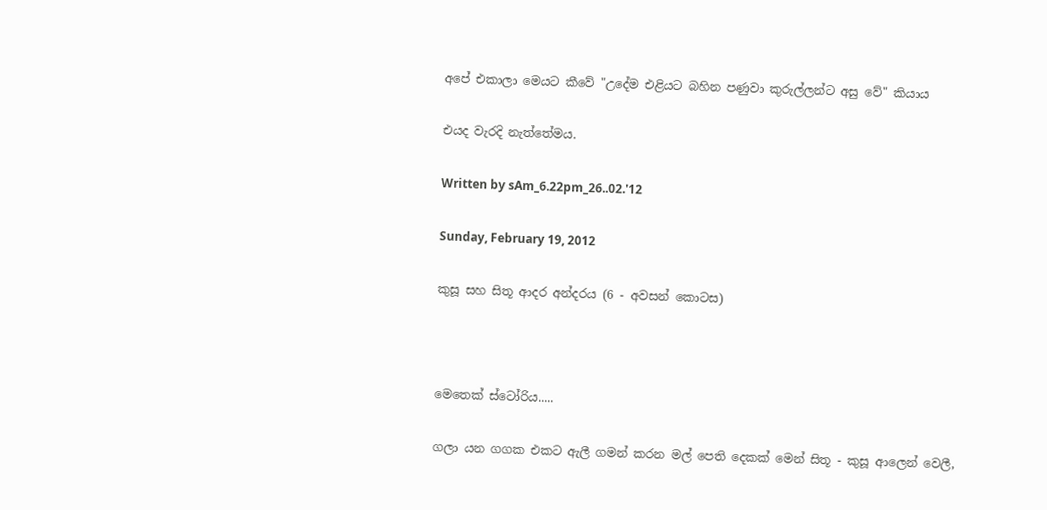අපේ එකාලා මෙයට කීවේ "උදේම එළියට බහින පණුවා කුරුල්ලන්ට අසු වේ" කියාය

එයද වැරදි නැත්තේමය.

Written by sAm_6.22pm_26..02.'12

Sunday, February 19, 2012

කුසූ සහ සිතූ ආදර අන්දරය (6 - අවසන් කොටස)



මෙතෙක් ස්ටෝරිය.....

ගලා යන ග‍ගක එකට ඇලී ගමන් කරන මල් පෙති දෙකක් මෙන් සිතූ - කුසූ ආලෙන් වෙලී,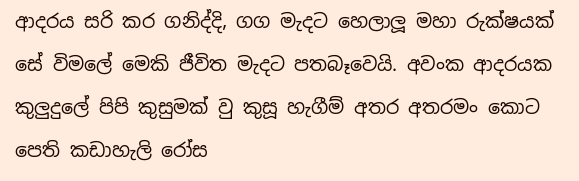ආදරය සරි කර ගනිද්දි, ගග මැදට හෙලාලූ මහා රුක්ෂයක් සේ විමලේ මෙකි ජීවිත මැදට පතබෑවෙයි. අවංක ආදරයක කුලුදුලේ පිපි කුසුමක් වු කුසූ හැගීම් අතර අතරමං කොට පෙති කඩාහැලි රෝස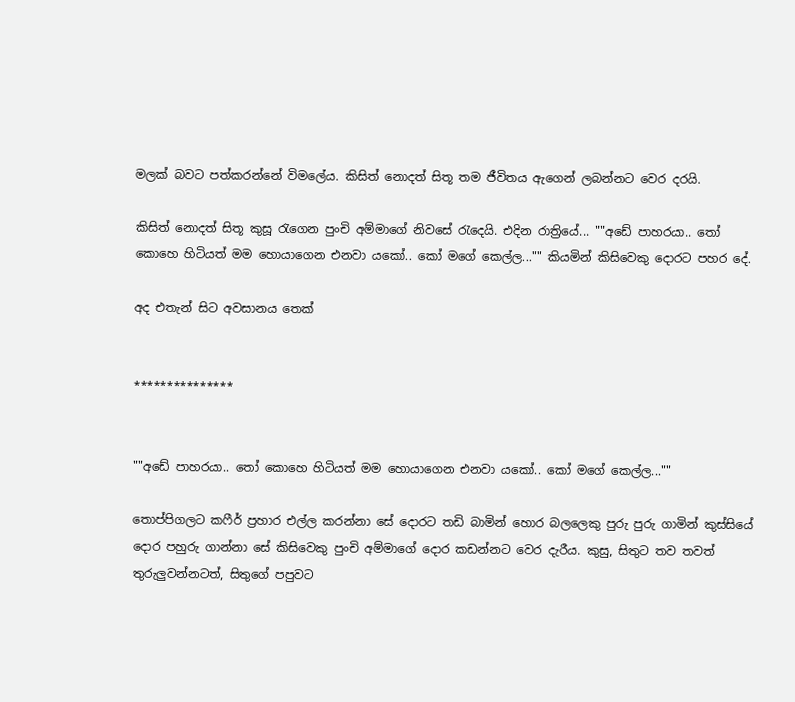මලක් බවට පත්කරන්නේ විමලේය. කිසිත් නොදත් සිතූ තම ජීවිතය ඇගෙන් ලබන්නට වෙර දරයි.

කිසිත් නොදත් සිතූ කුසූ රැගෙන පුංචි අම්මාගේ නිවසේ රැදෙයි. එදින රාත්‍රියේ... ""අඩේ පාහරයා.. තෝ කොහෙ හිටියත් මම හොයාගෙන එනවා යකෝ.. කෝ මගේ කෙල්ල..."" කියමින් කිසිවෙකු දොරට පහර දේ.

අද එතැන් සිට අවසානය තෙක්


***************


""අඩේ පාහරයා.. තෝ කොහෙ හිටියත් මම හොයාගෙන එනවා යකෝ.. කෝ මගේ කෙල්ල...""

තොප්පිගලට කෆීර් ප්‍රහාර එල්ල කරන්නා සේ දොරට තඩි බාමින් හොර බලලෙකු පුරු පුරු ගාමින් කුස්සියේ දොර පහුරු ගාන්නා‍ සේ කිසිවෙකු පුංචි අම්මාගේ දොර කඩන්නට වෙර දැරීය. කුසු, සිතුට තව තවත් තුරුලුවන්නටත්, සිතුගේ පපුවට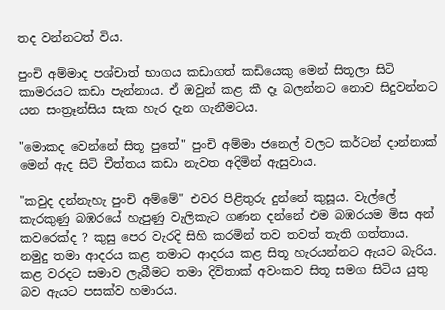තද වන්නටත් විය.

පුංචි අම්මාද පශ්චාත් භාගය කඩාගත් කඩියෙකු මෙන් සිතූලා සිටි කාමරයට කඩා පැන්නාය. ඒ ඔවුන් කළ කී දෑ බලන්නට නොව සිදුවන්නට යන සංත්‍රෑන්සිය සැක හැර දැන ගැනීමටය.

"මොකද වෙන්නේ සිතූ පුතේ" පුංචි අම්මා ජනෙල් වලට කර්ටන් දාන්නාක් මෙන් ඇද සිටි චීත්තය කඩා නැවත අදිමින් ඇසුවාය.

"කවුද දන්නැහැ පුංචි අම්මේ" එවර පිළිතුරු දුන්නේ කුසූය. වැල්ලේ කැරකුණු බඹරයේ හැපුණු වැලිකැට ගණන දන්නේ එම බඹරයම මිස අන් කවරෙක්ද ? කුසු පෙර වැරදි සිහි කරමින් තව තවත් තැති ගත්තාය. නමුදු තමා ආදරය කළ තමාට ආදරය කළ සිතූ හැරයන්නට ඇයට බැරිය. කළ වරදට සමාව ලැබීමට තමා දිවිතාක් අවංකව සිතූ සමග සිටිය යුතු බව ඇයට පසක්ව හමාරය.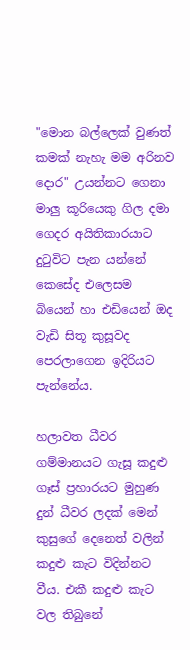"මොන බල්ලෙක් වුණත් කමක් නැහැ මම අරිනව දොර" උයන්නට ගෙනා මාලු කූරියෙකු ගිල දමා ගෙදර අයිතිකාරයාට දුටුවිට පැන යන්නේ කෙසේද එලෙසම බියෙන් හා එඩියෙන් ඔද වැඩි සිතූ කුසූවද පෙරලාගෙන ඉදිරියට පැන්නේය.

හලාවත ධීවර ගම්මානයට ගැසූ කදුළු ගෑස් ප්‍රහාරයට මුහුණ දුන් ධීවර ලදක් මෙන් කුසුගේ දෙනෙත් වලින් කදුළු කැට විදින්නට වීය. එකී කදුළු කැට වල තිබුනේ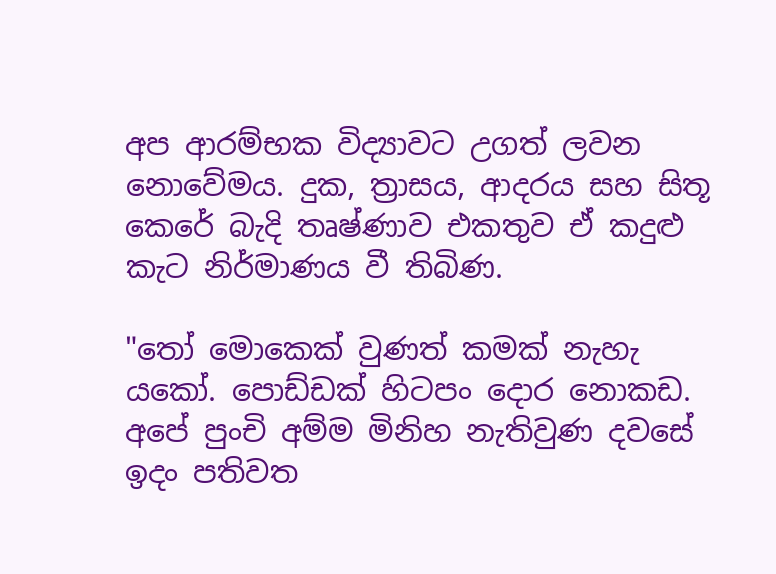අප ආරම්භක විද්‍යාවට උගත් ලවන නොවේමය. දුක, ත්‍රාසය, ආදරය සහ සිතූ කෙරේ බැදි තෘෂ්ණාව එකතුව ඒ කදුළු කැට නිර්මාණය වී තිබිණ.

"තෝ මොකෙක් වුණත් කමක් නැහැ යකෝ. පොඩ්ඩක් හිටපං දොර නොකඩ. අපේ පුංචි අම්ම මිනිහ නැතිවුණ දවසේ ඉදං පතිවත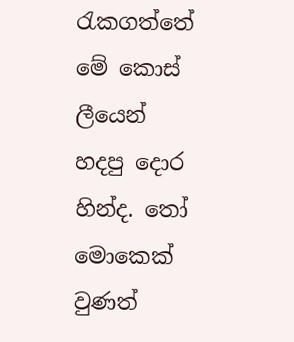රැකගත්තේ මේ කොස් ලීයෙන් හදපු දොර හින්ද. තෝ මොකෙක් වුණත්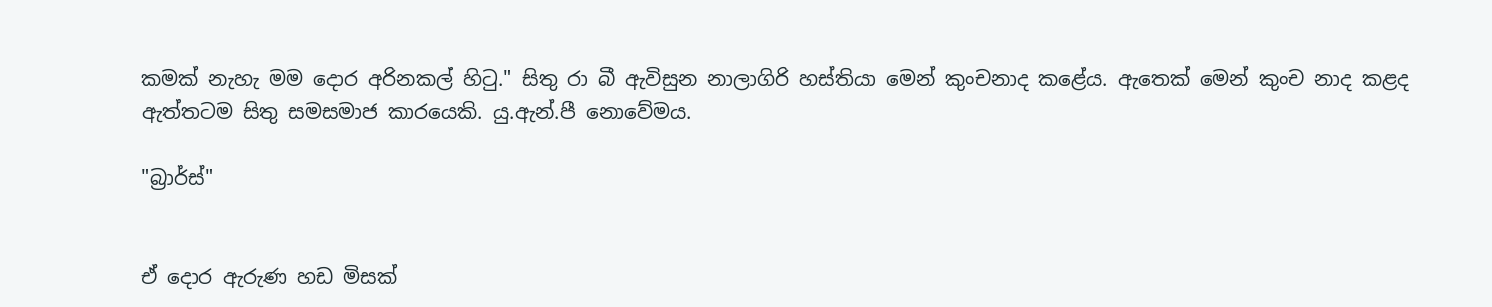කමක් නැහැ මම දොර අරිනකල් හිටු." සිතු රා බී ඇවිසුන නාලාගිරි හස්තියා මෙන් කුංචනාද කළේය. ඇතෙක් මෙන් කුංච නාද කළද ඇත්තටම සිතු සමසමාජ කාරයෙකි. යු.ඇන්.පී නොවේමය.

"බ්‍රාර්ස්"


ඒ දොර ඇරුණ හඩ මිසක්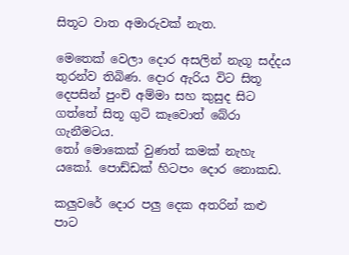සිතූට වාත අමාරුවක් නැත.

මෙතෙක් වෙලා දොර අසලින් නැගූ සද්දය තුරන්ව තිබිණ. දොර ඇරිය විට සිතූ දෙපසින් පුංචි අම්මා සහ කුසුද සිට ගත්තේ සිතූ ගුටි කෑවොත් බේරා ගැනීමටය.
තෝ මොකෙක් වුණත් කමක් නැහැ යකෝ. පොඩ්ඩක් හිටපං දොර නොකඩ.

කලුවරේ දොර පලු දෙක අතරින් කළු පාට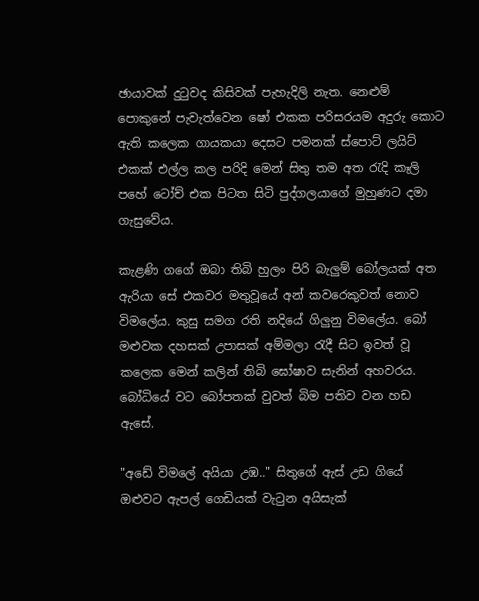ඡායාවක් දුටුවද කිසිවක් පැහැදිලි නැත. නෙළුම් පොකුනේ පැවැත්වෙන ෂෝ එකක පරිසරයම අදුරු කොට ඇති කලෙක ගායකයා දෙසට පමනක් ස්පොට් ලයිට් එකක් එල්ල කල පරිදි මෙන් සිතු තම අත රැදි කෑලි පහේ ටෝච් එක පිටත සිටි පුද්ගලයාගේ මුහුණට දමා ගැසුවේය.

කැළණි ගගේ ඔබා තිබි හුලං පිරි බැලුම් බෝලයක් අත ඇරියා සේ එකවර මතුවූයේ අන් කවරෙකුවත් නොව විමලේය. කුසු සමග රති නදියේ ගිලුනු විමලේය. බෝ මළුවක දහසක් උපාසක් අම්මලා රැදී සිට ඉවත් වූ කලෙක මෙන් කලින් තිබි ඝෝෂාව සැනින් අහවරය. බෝධියේ වට බෝපතක් වුවත් බිම පතිව වන හඩ ඇසේ.

"අඩේ විමලේ අයියා උඹ.." සිතුගේ ඇස් උඩ ගියේ ඔළුවට ඇපල් ගෙඩියක් වැටුන අයිසැක්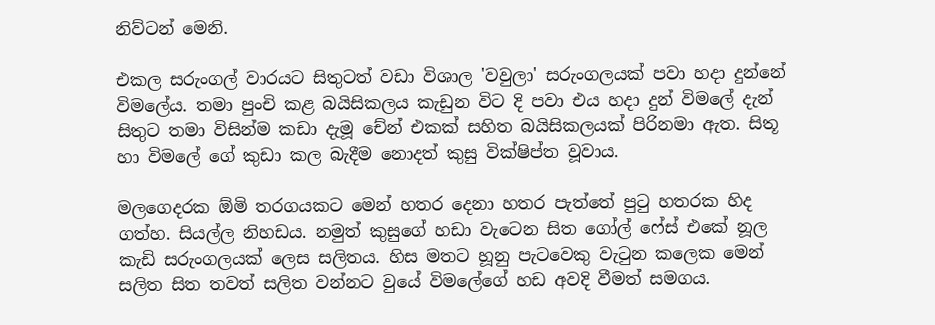නිව්ටන් මෙනි.

එකල සරුංගල් වාරයට සිතුටත් වඩා විශාල 'වවුලා' සරුංගලයක් පවා හදා දුන්නේ විමලේය. තමා පුංචි කළ බයිසිකලය කැඩුන විට දි පවා එය හදා දුන් විමලේ දැන් සිතුට තමා විසින්ම කඩා දැමූ චේන් එකක් සහිත බයිසිකලයක් පිරිනමා ඇත. සිතූ හා විමලේ ගේ කුඩා කල බැදීම නොදත් කුසු වික්ෂිප්ත වූවාය.

මලගෙදරක ඕමි තරගයකට මෙන් හතර දෙනා හතර පැත්තේ පුටු හතරක හිද ගත්හ. සියල්ල නිහඩය. නමුත් කුසුගේ හඩා වැටෙන සිත ගෝල් ෆේස් එකේ නූල කැඩි සරුංගලයක් ලෙස සලිතය. හිස මතට හූනු පැටවෙකු වැටුන කලෙක මෙන් සලිත සිත තවත් සලිත වන්නට වුයේ විමලේගේ හඩ අවදි වීමත් සමගය.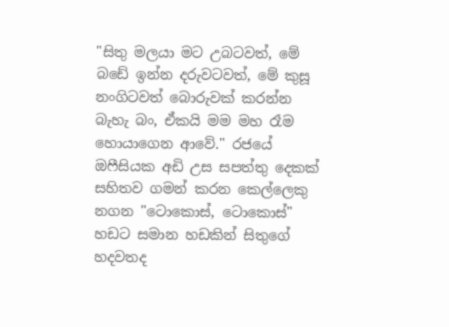"සිතු මලයා මට උබටවත්, මේ බඩේ ඉන්න දරුවටවත්, මේ කුසූ නංගිටවත් බොරුවක් කරන්න බැහැ බං, ඒකයි මම මහ රෑම හො‍යාගෙන ආවේ." රජයේ ඔෆීසියක අඩි උස සපත්තු දෙකක් සහිතව ගමන් කරන කෙල්ලෙකු නගන "ටොකොස්, ටොකොස්" හඩට සමාන හඩකින් සිතුගේ හදවතද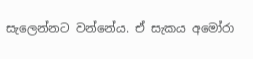සැලෙන්නට වන්නේය. ඒ සැකය අමෝරා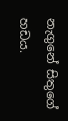නැගුනේ සිතුගේ හඩය.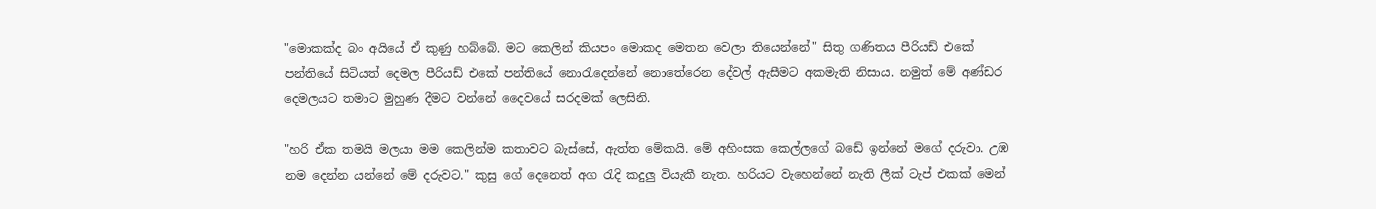"මොකක්ද බං අයියේ ඒ කුණු හබ්බේ. මට කෙලින් කියපං මොකද මෙතන වෙලා තියෙන්නේ" සිතු ගණිතය පීරියඩ් එකේ පන්තියේ සිටියත් දෙමල පීරියඩ් එකේ පන්තියේ නොරැදෙන්නේ නොතේරෙන දේවල් ඇසීමට අකමැති නිසාය. නමුත් මේ අණ්ඩර දෙමලයට තමාට මුහුණ දීමට වන්නේ දෛවයේ සරදමක් ලෙසිනි.

"හරි ඒක තමයි මලයා මම කෙලින්ම කතාවට බැස්සේ, ඇත්ත මේකයි. මේ අහිංසක කෙල්ලගේ බඩේ ඉන්නේ මගේ දරුවා. උඹ නම දෙන්න යන්නේ මේ දරුවට." කුසු ගේ දෙනෙත් අග රැදි කදුලු වියැකී නැත. හරියට වැහෙන්නේ නැති ලීක් ටැප් එකක් මෙන්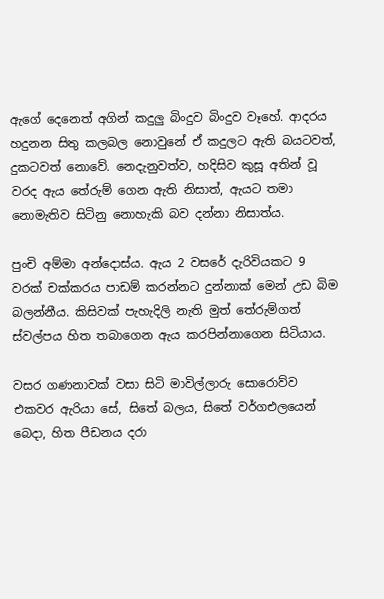ඇගේ දෙනෙත් අගින් කදුලු බිංදුව බිංදුව වෑහේ. ආදරය හදුනන සිතු කලබල නොවුනේ ඒ කදුලට ඇති බයටවත්, දුකටවත් නොවේ. නෙදැනුවත්ව, හදිසිව කුසූ අතින් වූ වරද ඇය ‍තේරුම් ගෙන ඇති නිසාත්, ඇයට තමා නොමැතිව සිටිනු නොහැකි බව දන්නා නිසාත්ය.

පුංචි අම්මා අන්දොස්ය. ඇය 2 වසරේ දැරිවියකට 9 වරක් චක්කරය පාඩම් කරන්නට දුන්නාක් මෙන් උඩ බිම බලන්නීය. කිසිවක් පැහැදිලි නැති මුත් තේරුම්ගත් ස්වල්පය හිත තබාගෙන ඇය කරපින්නාගෙන සිටියාය.

වසර ගණනාවක් වසා සිටි මාවිල්ලාරු සොරොව්ව එකවර ඇරියා සේ, සිතේ බලය, සිතේ වර්ගඑලයෙන් බෙදා, හිත පීඩනය දරා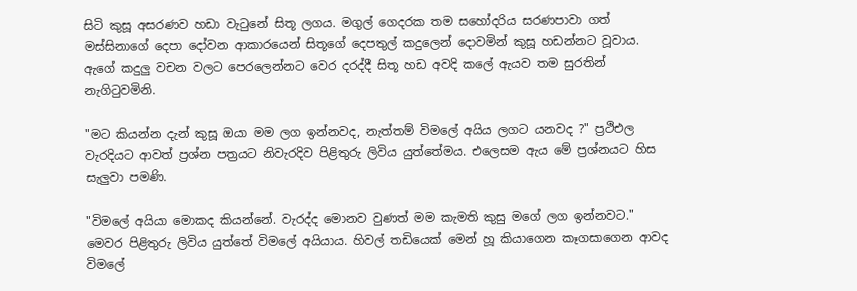සිටි කුසූ අසරණව හඩා වැටුනේ සිතූ ලගය. මගුල් ගෙදරක තම සහෝදරිය සරණපාවා ගත් මස්සිනාගේ දෙපා දෝවන ආකාරයෙන් සිතූගේ දෙපතුල් කදුලෙන් දොවමින් කුසූ හඩන්නට වූවාය. ඇගේ කදුලු වචන වලට පෙරලෙන්නට වෙර දරද්දී සිතූ හඩ අවදි කලේ ඇයව තම සුරතින් නැගිටුවමිනි.

"මට කියන්න දැන් කුසූ ඔයා මම ලග ඉන්නවද, නැත්තම් විමලේ අයිය ලගට යනවද ?" ප්‍රථිඑල වැරදියට ආවත් ප්‍රශ්න පත්‍රයට නිවැරදිව පිළිතුරු ලිවිය යුත්තේමය. එලෙසම ඇය මේ ප්‍රශ්නයට හිස සැලුවා පමණි.

"විමලේ අයියා මොකද කියන්නේ. වැරද්ද මොනව වුණත් මම කැමති කුසු මගේ ලග ඉන්නවට." මෙවර පිළිතුරු ලිවිය යුත්තේ විමලේ අයියාය. හිවල් තඩියෙක් මෙන් හූ කියාගෙන කෑගසාගෙන ආවද විමලේ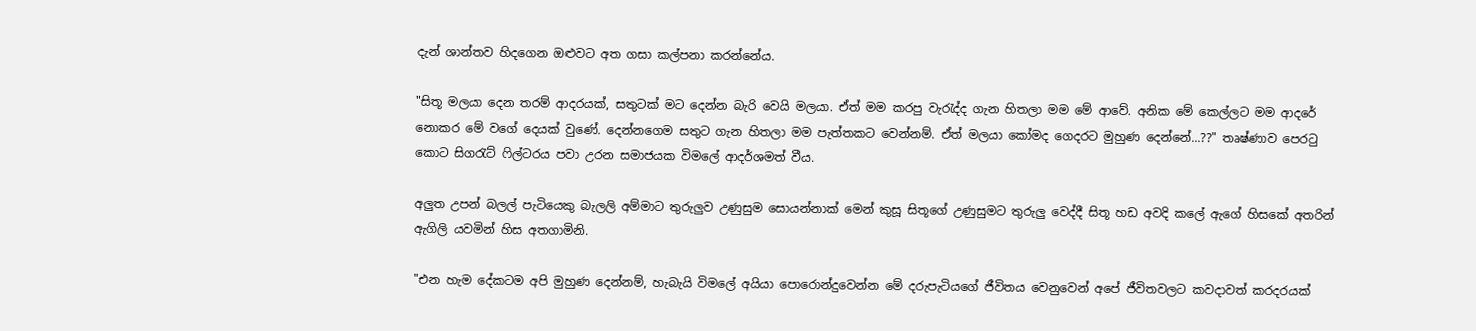දැන් ශාන්තව හිදගෙන ඔළුවට අත ගසා කල්පනා කරන්නේය.

"සිතූ මලයා දෙන තරම් ආදරයක්, සතුටක් මට දෙන්න බැරි වෙයි මලයා. ඒත් මම කරපු වැරැද්ද ගැන හිතලා මම ‍මේ ආවේ. අනික මේ කෙල්ලට මම ආදරේ නොකර මේ වගේ දෙයක් වුණේ. දෙන්නගෙම සතුට ගැන හිතලා මම පැත්තකට වෙන්නම්. ඒත් මලයා කෝමද ගෙදරට මුහුණ දෙන්නේ...??" තෘෂ්ණාව පෙරටු කොට සිගරැට් ෆිල්ටරය පවා උරන සමාජයක විමලේ ආදර්ශමත් වීය.

අලුත උපන් බලල් පැටියෙකු බැලලි අම්මාට තුරුලුව උණුසුම සොයන්නාක් මෙන් කුසූ සිතූගේ උණුසුමට තුරුලු වෙද්දී සිතූ හඩ අවදි කලේ ඇගේ හිසකේ අතරින් ඇගිලි යවමින් හිස අතගාමිනි.

"එන හැම දේකටම අපි මුහුණ දෙන්නම්, හැබැයි විමලේ අයියා පොරොන්දුවෙන්න මේ දරුපැටියගේ ජීවිතය වෙනුවෙන් අපේ ජීවිතවලට කවදාවත් කරදරයක්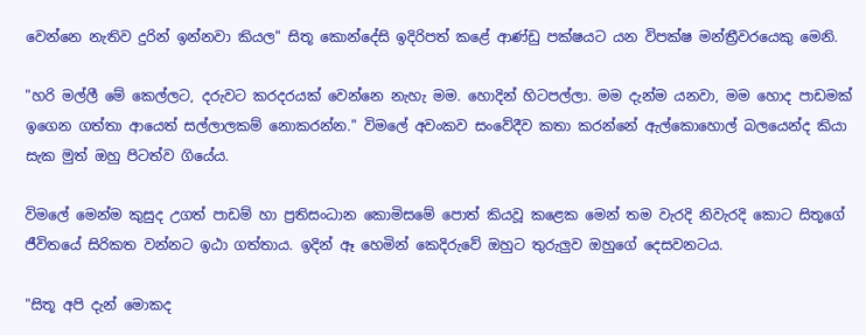වෙන්නෙ නැතිව දුරින් ඉන්නවා කියල" සිතූ කොන්දේසි ඉදිරිපත් කළේ ආණ්ඩු පක්ෂයට යන විපක්ෂ මන්ත්‍රීවරයෙකු මෙනි.

"හරි මල්ලී මේ කෙල්ලට, දරුවට කරදරයක් වෙන්නෙ නැහැ මම. හොදින් හිටපල්ලා. මම දැන්ම යනවා, මම හොද පාඩමක් ඉගෙන ගත්තා ආයෙත් සල්ලාලකම් නොකරන්න." විමලේ අවංකව සංවේදීව කතා කරන්නේ ඇල්කොහොල් බලයෙන්ද කියා සැක මුත් ඔහු පිටත්ව ගියේය.

විමලේ මෙන්ම කුසුද උගත් පාඩම් හා ප්‍රතිසංධාන කොමිසමේ පොත් කියවූ කළෙක මෙන් තම වැරදි නිවැරදි කොට සිතූ‍ගේ ජීවිතයේ සිරිකත වන්නට ඉඨා ගත්තාය. ඉදින් ඈ හෙමින් කෙදිරුවේ ඔහුට තුරුලුව ඔහුගේ දෙසවනටය.

"සිතූ අපි දැන් මොකද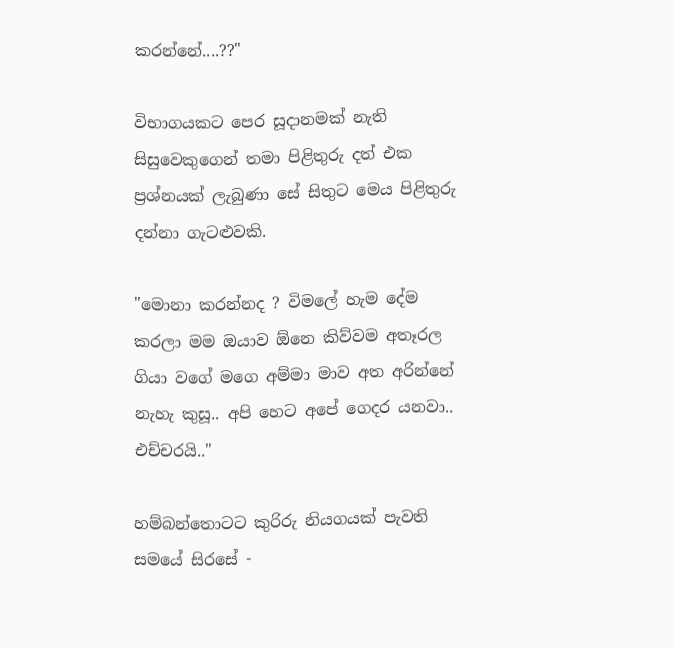කරන්නේ....??"

විභාගයකට පෙර සූදානමක් නැති සිසුවෙකුගෙන් තමා පිළිතුරු දත් එක ප්‍රශ්නයක් ලැබුණා සේ සිතුට මෙය පිළිතුරු දන්නා ගැටළුවකි.

"මොනා කරන්නද ? විමලේ හැම දේම කරලා මම ඔයාව ඕනෙ කිව්වම අතෑරල ගියා වගේ මගෙ අම්මා මාව අත අරින්නේ නැහැ කුසූ.. අපි හෙට අපේ ගෙදර යනවා.. එච්චරයි.."

හම්බන්තොටට කුරිරු නියගයක් පැවති සමයේ සිරසේ -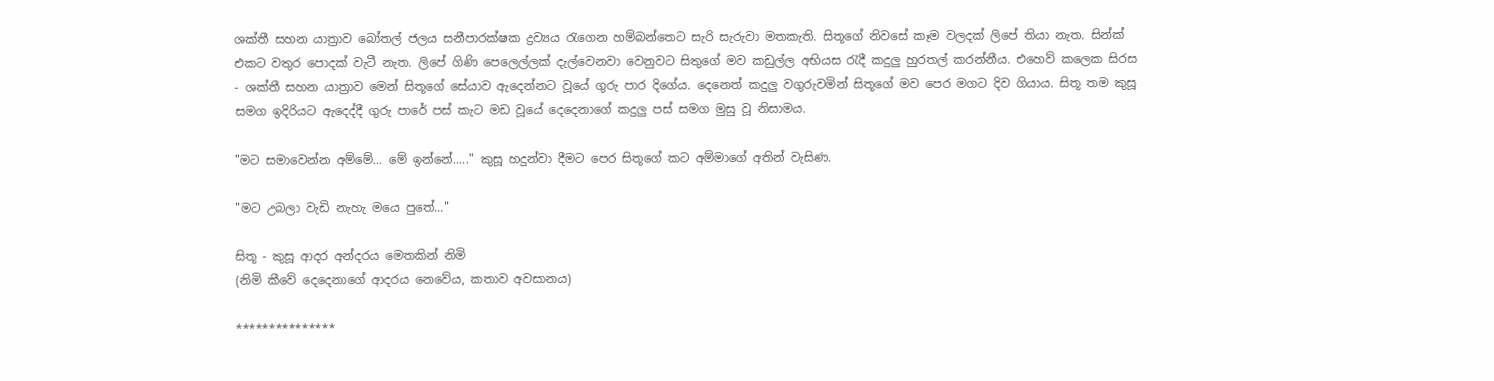ශක්තී සහන යාත්‍රාව බෝතල් ජලය සනීපාරක්ෂක ද්‍රව්‍යය රැගෙන හම්බන්තෙට සැරි සැරුවා මතකැති. සිතූගේ නිවසේ කෑම වලදක් ලිපේ තියා නැත. සින්ක් එක‍ට වතුර පොදක් වැටී නැත. ලිපේ ගිණි පෙලෙල්ලක් දැල්වෙනවා වෙනුවට සිතුගේ මව කඩුල්ල අභියස රැදී කදුලු හුරතල් කරන්නීය. එහෙව් කලෙක සිරස - ශක්තී සහන යාත්‍රාව මෙන් සිතූගේ සේයාව ඇදෙන්නට වූයේ ගුරු පාර දිගේය. දෙනෙත් කදුලු වගුරුවමින් සිතූගේ මව පෙර මගට දිව ගියාය. සිතූ තම කුසූ සමග ඉදිරියට ඇදෙද්දී ගුරු පාරේ පස් කැට මඩ වූයේ දෙදෙනාගේ කදුලු පස් සමග මුසු වූ නිසාමය.

"මට සමාවෙන්න අම්මේ... මේ ඉන්නේ....." කුසූ හදුන්වා දීමට පෙර සිතූගේ කට අම්මාගේ අතින් වැසිණ.

"මට උබලා වැඩි නැ‍හැ ම‍යෙ පුතේ..."

සිතූ - කුසූ ආදර අන්දරය මෙතකින් නිමි
(නිමි කීවේ දෙදෙනාගේ ආදරය නෙවේය, කතාව අවසානය)

***************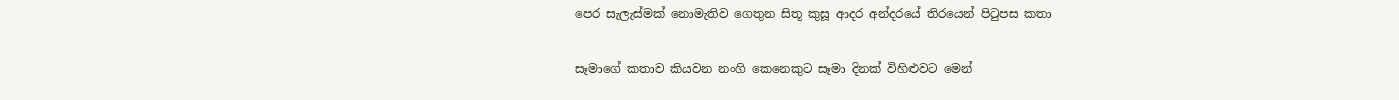පෙර සැලැස්මක් නොමැතිව ගෙතුන සිතූ කුසූ ආදර අන්දරයේ තිරයෙන් පිටුපස කතා

සෑමාගේ කතාව කියවන නංගි කෙනෙකුට සෑමා දිනක් විහිළුවට මෙන්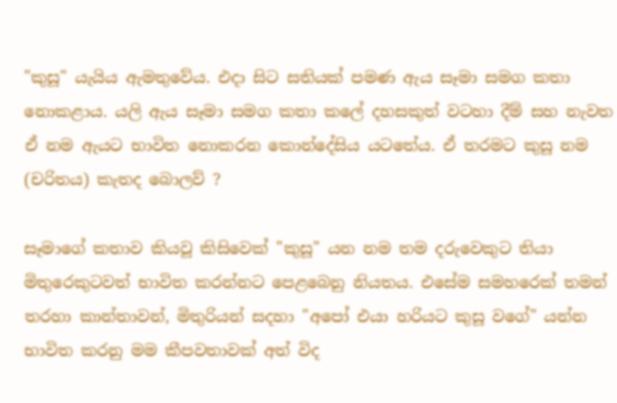"කුසූ" යැයිය ඇමතුවේය. එදා සිට සතියක් පමණ ඇය සෑමා සමග කතා නොකළාය. යලි ඇය සෑමා සමග කතා කලේ දහසකුත් වටහා දීම් සහ නැවත ඒ නම ඇයට භාවිත නොකරන කොන්දේසිය යටතේය. ඒ තරමට කුසූ නම (චරිතය) කැතද බොලව් ?

සෑමාගේ කතාව කියවූ කිසිවෙක් "කුසූ" යන නම තම දරුවෙකුට තියා මිතුරෙකුටවත් භාවිත කරන්නට පෙ‍ළබෙනු නියතය. එසේම සමහරෙක් තමන් තරහා කාන්තාවන්, මිතුරියන් සදහා "අපෝ එයා හරියට කුසූ වගේ" යන්න භාවිත කරනු මම කීපවතාවක් අත් විද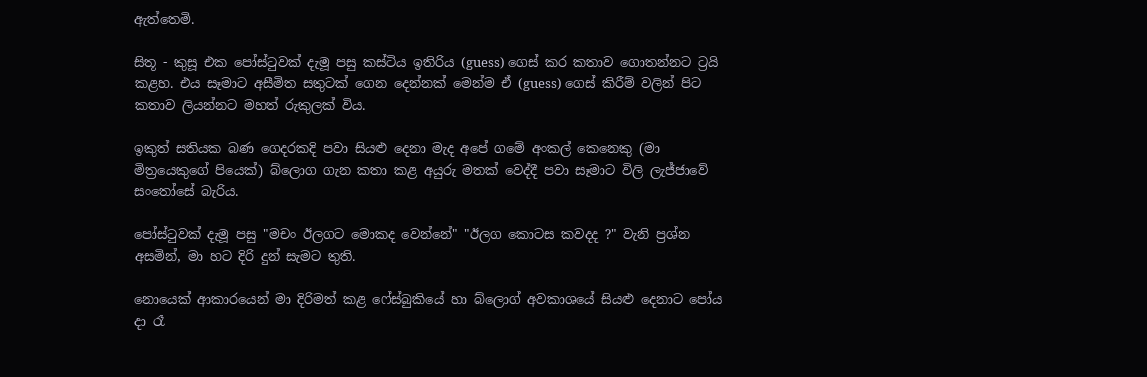ඇත්තෙමි.

සිතූ - කුසූ එක පෝස්ටුවක් දැමූ පසු කස්ටිය ඉතිරිය (guess) ගෙස් කර කතාව ගොතන්නට ට්‍රයි කළහ. එය සෑමාට අසීමිත සතුටක් ගෙන දෙන්නක් මෙන්ම ඒ (guess) ගෙස් කිරීම් වලින් පිට කතාව ලියන්නට මහත් රුකුලක් විය.

ඉකුත් සතියක බණ ගෙදරකදි පවා සියළු දෙනා මැද අපේ ගමේ අංකල් කෙනෙකු (මා මිත්‍රයෙකුගේ පියෙක්) බ්ලොග ගැන කතා කළ අයුරු මතක් වෙද්දී පවා සෑමාට විලි ලැජ්ජාවේ සංතෝසේ බැරිය.

පෝස්ටුවක් දැමූ පසු "මචං ඊලගට මොකද වෙන්නේ" "ඊලග කොටස කවදද ?" වැනි ප්‍රශ්න අසමින්, මා හට දිරි දුන් සැමට තුති.

නොයෙක් ආකාරයෙන් මා දිරිමත් කළ ෆේස්බුකියේ හා බ්ලොග් අවකාශයේ සියළු දෙනාට පෝය දා රෑ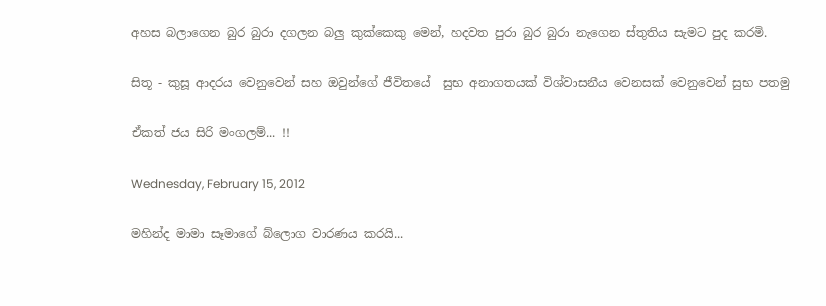අහස බලාගෙන බුර බුරා දගලන බලු කුක්කෙකු මෙන්, හදවත පුරා බුර බුරා නැගෙන ස්තුතිය සැමට පුද කරමි.

සිතූ - කුසූ ආදරය වෙනුවෙන් සහ ඔවුන්ගේ ජීවිතයේ  සුභ අනාගතයක් විශ්වාසනීය වෙනසක් වෙනුවෙන් සුභ පතමු

ඒකත් ජය සිරි මංගලම්... !!

Wednesday, February 15, 2012

මහින්ද මාමා සෑමාගේ බ්ලොග වාරණය කරයි...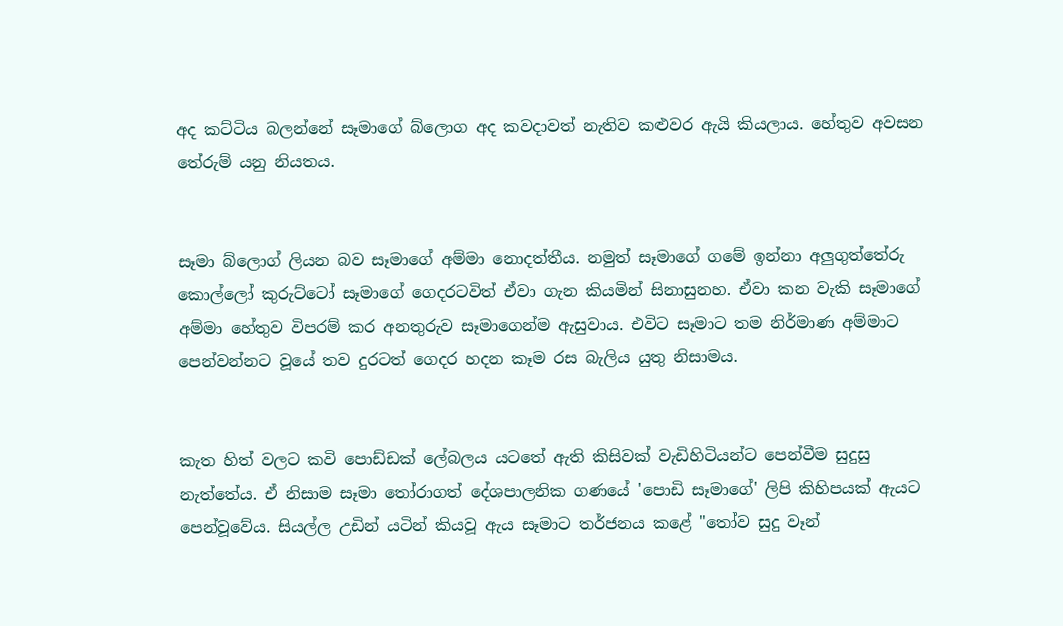අද කට්ටිය බලන්නේ සෑමාගේ බ්ලොග අද කවදාවත් නැතිව කළුවර ඇයි කියලාය. හේතුව අවසන තේරුම් යනු නියතය.


සෑමා බ්ලොග් ලියන බව සෑමාගේ අම්මා නොදත්තීය. නමුත් සෑමාගේ ගමේ ඉන්නා අලුගුත්තේරු කොල්ලෝ කුරුට්ටෝ සෑමාගේ ගෙදරටවිත් ඒවා ගැන කියමින් සිනාසුනහ. ඒවා කන වැකි සෑමාගේ අම්මා හේතුව විපරම් කර අනතුරුව සෑමාගෙන්ම ඇසුවාය. එවිට සෑමාට තම නිර්මාණ අම්මාට පෙන්වන්නට වූයේ තව දුරටත් ගෙදර හදන කෑම රස බැලිය යුතු නිසාමය.


කැත හිත් වලට කවි පොඩ්ඩක් ලේබලය යටතේ ඇති කිසිවක් වැඩිහිටියන්ට පෙන්වීම සුදුසු නැත්තේය. ඒ නිසාම සෑමා තෝරාගත් දේශපාලනික ගණයේ ‍'පොඩි සෑමාගේ' ලිපි කිහිපයක් ඇයට පෙන්වූවේය. සියල්ල උඩින් යටින් කියවූ ඇය සෑමාට තර්ජනය කළේ "තෝව සුදු වෑන්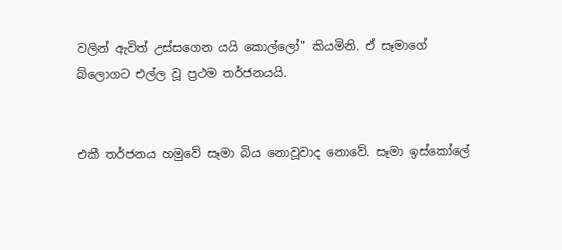වලින් ඇවිත් උස්සගෙන යයි කොල්ලෝ" කියමිනි. ඒ සෑමාගේ බ්ලොගට එල්ල වූ ප්‍රථම තර්ජනයයි.


එකී තර්ජනය හමුවේ සෑමා බිය නොවූවාද නොවේ. සෑමා ඉස්කෝලේ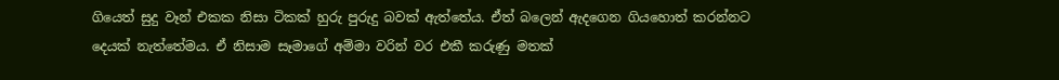ගියෙත් සුදු වෑන් එකක නිසා ටිකක් හුරු පුරුදු බවක් ඇත්තේය. ඒත් බලෙන් ඇදගෙන ගියහොත් කරන්නට දෙයක් නැත්තේමය. ඒ නිසාම සෑමාගේ අම්මා වරින් වර එකී කරුණු මතක්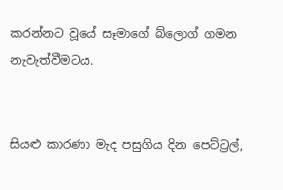කරන්නට වූයේ සෑමාගේ බ්ලොග් ගමන නැවැත්වීමටය.


සියළු කාරණා මැද පසුගිය දින පෙට්ට්‍රල්,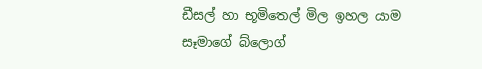ඩීසල් හා භූමිතෙල් මිල ඉහල යාම සෑමාගේ බ්ලොග්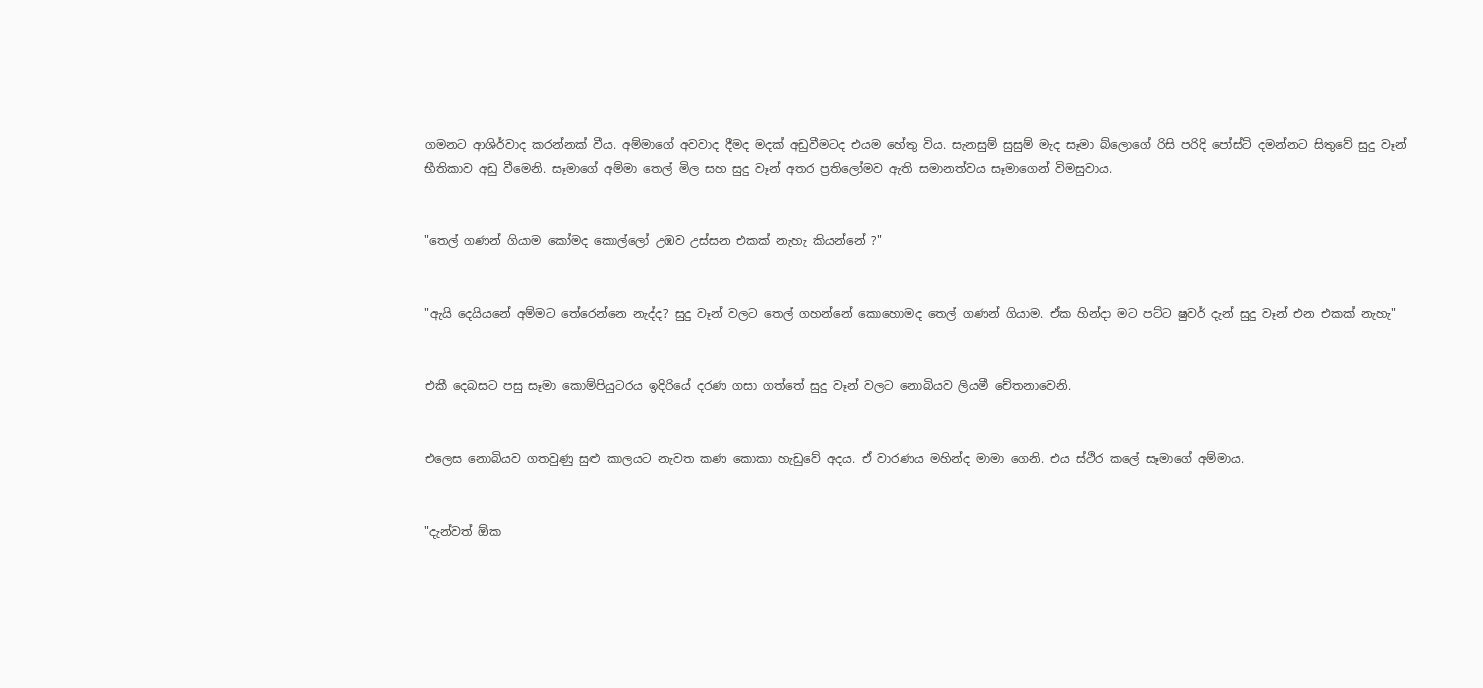ගමනට ආශිර්වාද කරන්නක් වීය. අම්මාගේ අවවාද දීමද මදක් අඩුවීමටද එයම හේතු විය. සැනසුම් සුසුම් මැද සෑමා බ්ලොගේ රිසි පරිදි පෝස්ට් දමන්නට සිතුවේ සුදු වෑන් භීතිකාව අඩු වීමෙනි. සෑමාගේ අම්මා තෙල් මිල සහ සුදු වෑන් අතර ප්‍රතිලෝමව ඇති සමානත්වය සෑමාගෙන් විමසුවාය.


"තෙල් ගණන් ගියාම කෝමද කොල්ලෝ උඹව උස්සන එකක් නැහැ කියන්නේ ?"


"ඇයි දෙයියනේ අම්මට තේරෙන්නෙ නැද්ද? සුදු වෑන් වලට තෙල් ගහන්නේ කොහොමද තෙල් ගණන් ගියාම. ඒක හින්දා මට පට්ට ෂුවර් දැන් සුදු වෑන් එන එකක් නැහැ"


එකී දෙබසට පසු සෑමා කොම්පියුටරය ඉදිරියේ දරණ ගසා ගත්තේ සුදු වෑන් වලට නොබියව ලියමී චේතනාවෙනි.


එලෙස නොබියව ගතවුණු සුළු කාලයට නැවත කණ කොකා හැඩුවේ අදය. ඒ වාරණය මහින්ද මාමා ගෙනි. එය ස්ථිර කලේ සෑමාගේ අම්මාය.


"දැන්වත් ඕක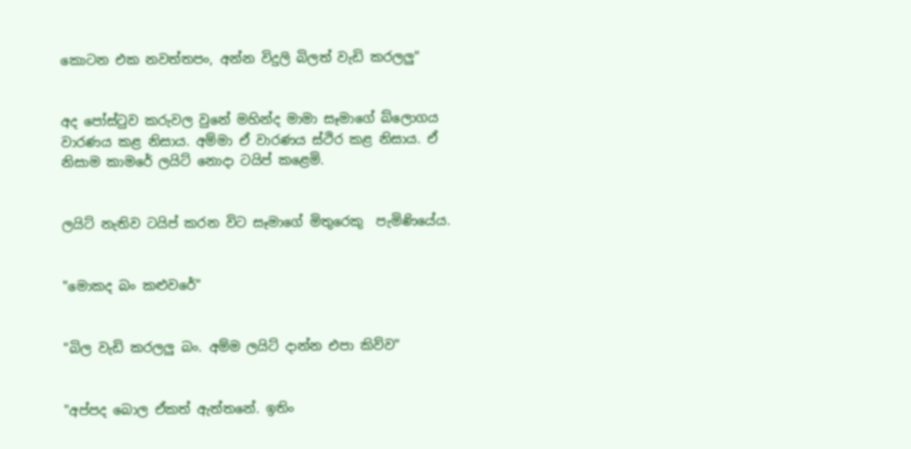කොටන එක නවත්තපං, අන්න විදුලි බිලත් වැඩි කරලලු"


අද පෝස්ටුව කරුවල වුනේ මහින්ද මාමා සෑමාගේ බ්ලොගය වාරණය කළ නිසාය. අම්මා ඒ වාරණය ස්ථිර කළ නිසාය. ඒ නිසාම කාමරේ ලයිට් නොදා ටයිප් කළෙමි.


ලයිට් නැතිව ටයිප් කරන විට සෑමාගේ මිතුරෙකු  පැමිණියේය.


"මොකද බං කළුවරේ"


"බිල වැඩි කරලලු බං. අම්ම ලයිට් දාන්න එපා කිව්ව"


"අප්පද බොල ඒකත් ඇත්තනේ. ඉතිං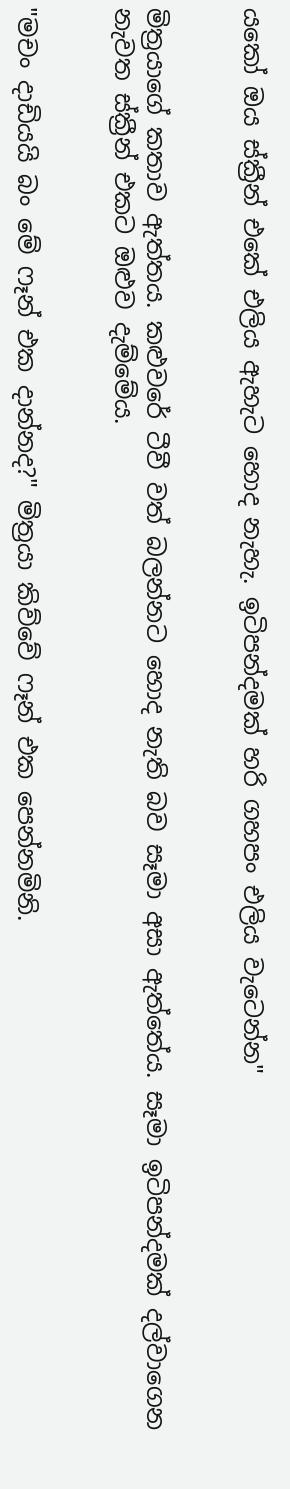යකෝ ඔය ස්ක්‍රීන් එකේ එලිය ඇහැට හොද නැහැ. ඉටිපන්දමක් හරි ගහපං එලිය වැටෙන්න"


මිත්‍රයාගේ කතාව ඇත්තය. කළුවරේ ටීවී වත් බලන්නට හොද නැති බව සෑමා අසා ඇත්තේය. සෑමා ඉටිපන්දමක් දල්වාගෙන නැවත ස්ක්‍රීන් එකට ඔළුව දැම්මේය.


"මචං දාඩියයි බං මේ ෆෑන් එක දාන්නද?" මිත්‍රයා කිව්වේ ෆෑන් එක පෙන්නමිනි.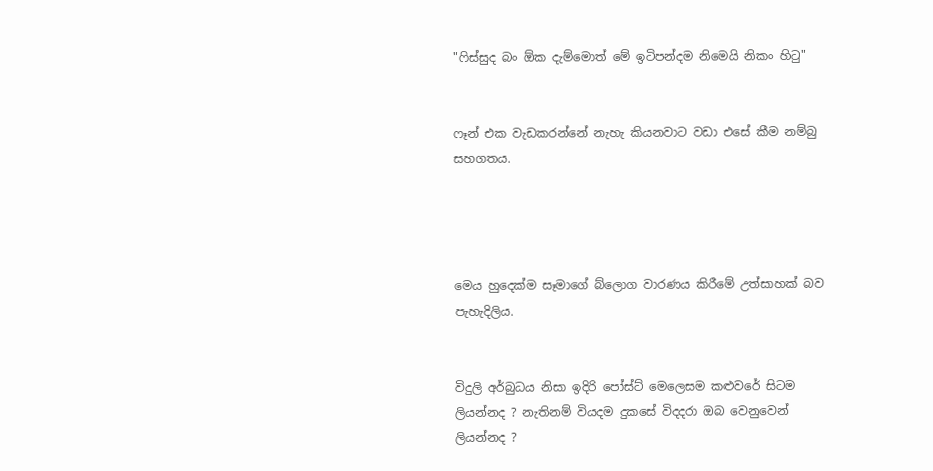"ෆිස්සුද බං ඕක දැම්මොත් මේ ඉටිපන්දම නිමෙයි නිකං හිටු"


ෆෑන් එක වැඩකරන්නේ නැහැ කියනවාට වඩා එසේ කීම නම්බු සහගතය.




මෙය හුදෙක්ම සෑමාගේ බ්ලොග වාරණය කිරීමේ උත්සාහක් බව පැහැදිලිය.


විදුලි අර්බුධය නිසා ඉදිරි පෝස්ට් මෙලෙසම කළු‍වරේ සිටම ලියන්නද ? නැතිනම් වියදම දුකසේ විදදරා ඔබ වෙනුවෙන් ලියන්නද ?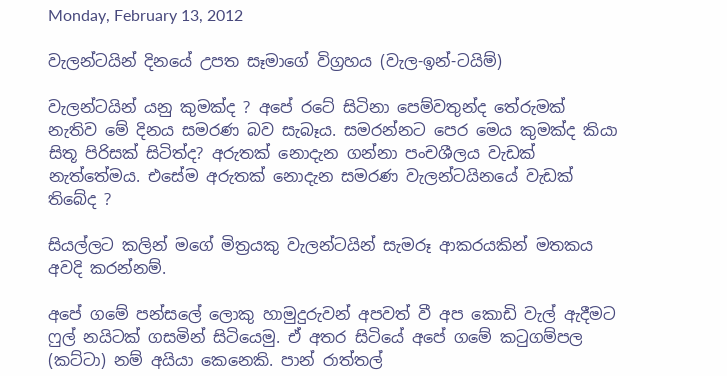Monday, February 13, 2012

වැලන්ටයින් දිනයේ උපත සෑමාගේ විග්‍රහය (වැල-ඉන්-ටයිම්)

වැලන්ටයින් යනු කුමක්ද ? අපේ රටේ සිටිනා පෙම්වතුන්ද තේරුමක් නැතිව මේ දිනය සමරණ බව සැබෑය. සමරන්නට පෙර මෙය කුමක්ද කියා සිතූ පිරිසක් සිටිත්ද? අරුතක් නොදැන ගන්නා පංචශීලය වැඩක් නැත්තේමය. එසේම අරුතක් නොදැන සමරණ වැලන්ටයිනයේ වැඩක් තිබේද ?

සියල්ලට කලින් මගේ මිත්‍රයකු වැලන්ටයින් සැමරූ ආකරයකින් මතකය අවදි කරන්නම්.

අපේ ගමේ පන්සලේ ලොකු හාමුදුරුවන් අපවත් වී අප කොඩි වැල් ඇදීමට ෆුල් නයිටක් ගසමින් සි‍ටියෙමු. ඒ අතර සිටියේ අපේ ගමේ කටුගම්පල (කට්ටා) නම් අයියා කෙනෙකි. පාන් රාත්තල්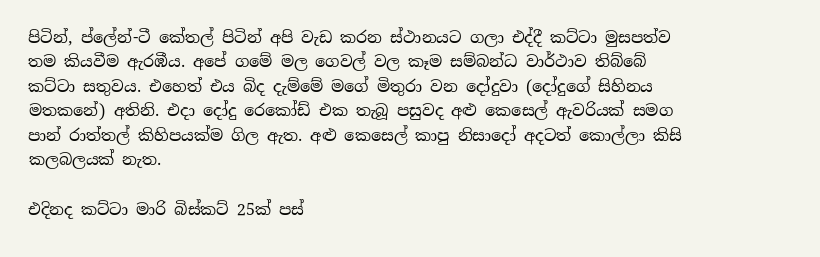පිටින්, ප්ලේන්-ටී කේතල් පිටින් අපි වැඩ කරන ස්ථානයට ගලා එද්දී කට්ටා මුසපත්ව තම කියවීම ඇරඹීය. අපේ ගමේ මල ගෙවල් වල කෑම සම්බන්ධ වාර්ථාව තිබ්බේ කට්ටා සතුවය. එහෙත් එය බිද දැම්මේ මගේ මිතුරා වන දෝදුවා (දෝදුගේ සිහිනය මතකනේ) අතිනි. එදා දෝදු රෙකෝඩ් එක තැබූ පසුවද අළු කෙසෙල් ඇවරියක් සමග පාන් රාත්තල් කිහිපයක්ම ගිල ඇත. අළු කෙසෙල් කාපු නිසාදෝ අදටත් කොල්ලා කිසි කලබලයක් නැත.

එදිනද කට්ටා මාරි බිස්කට් 25ක් පස්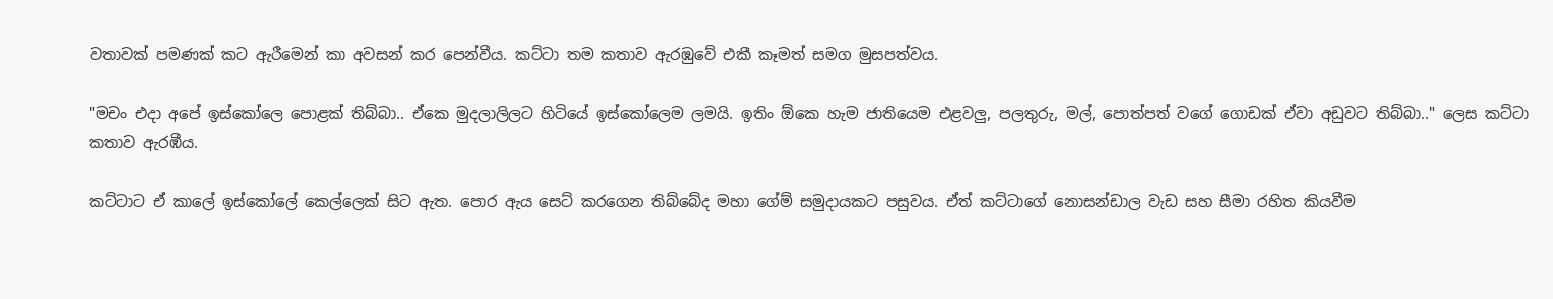වතාවක් පමණක් කට ඇරීමෙන් කා අවසන් කර පෙන්වීය. කට්ටා තම කතාව ඇරඹුවේ එකී කෑමත් සමග මුසපත්වය.

"මචං එදා අපේ ඉස්කෝලෙ පොළක් තිබ්බා.. ඒකෙ මුදලාලිලට හිටියේ ඉස්කෝලෙම ලමයි. ඉතිං ඕකෙ හැම ජාතියෙම එළවලු, පලතුරු, මල්, පොත්පත් වගේ ගොඩක් ඒවා අඩුවට තිබ්බා.." ලෙස කට්ටා කතාව ඇරඹීය.

කට්ටාට ඒ කාලේ ඉස්කෝලේ කෙල්ලෙක් සිට ඇත. පොර ඇය සෙට් කරගෙන තිබ්බේද මහා ගේම් සමුදායකට පසුවය. ඒත් කට්ටාගේ නොසන්ඩාල වැඩ සහ සීමා රහිත කියවීම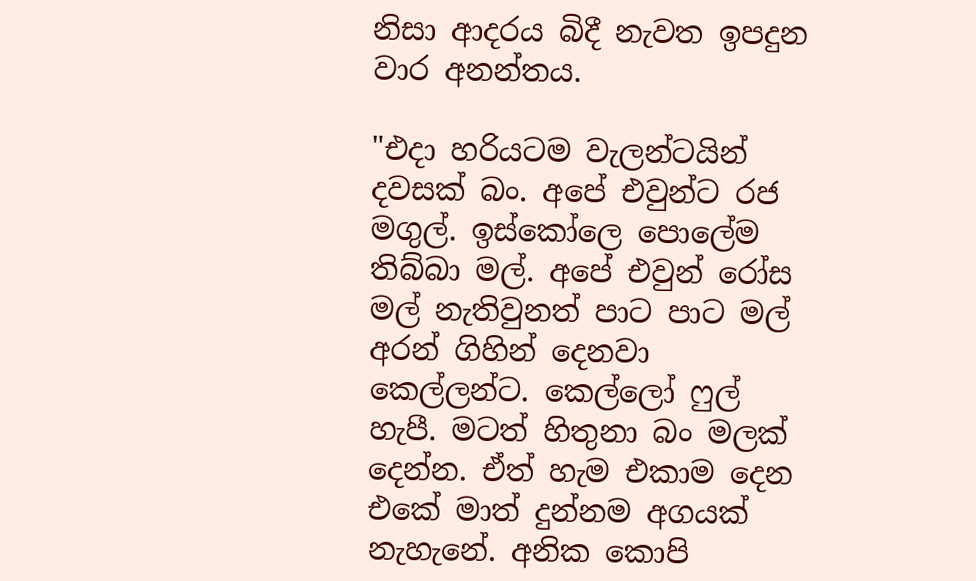නිසා ‍ආදරය බිදී නැවත ඉපදුන වාර අනන්තය.

"එදා හරියටම වැලන්ටයින් දවසක් බං. අපේ එවුන්ට රජ මගුල්. ඉස්කෝලෙ පොලේම තිබ්බා මල්. අපේ එවුන් රෝස මල් නැතිවුනත් පාට පාට මල් අරන් ගිහින් දෙනවා කෙල්ලන්ට. කෙල්ලෝ ෆුල් හැපී. මටත් හිතුනා බං මලක් දෙන්න. ඒත් හැම එකාම දෙන එකේ මාත් දුන්නම අගයක් නැහැනේ. අනික කොපි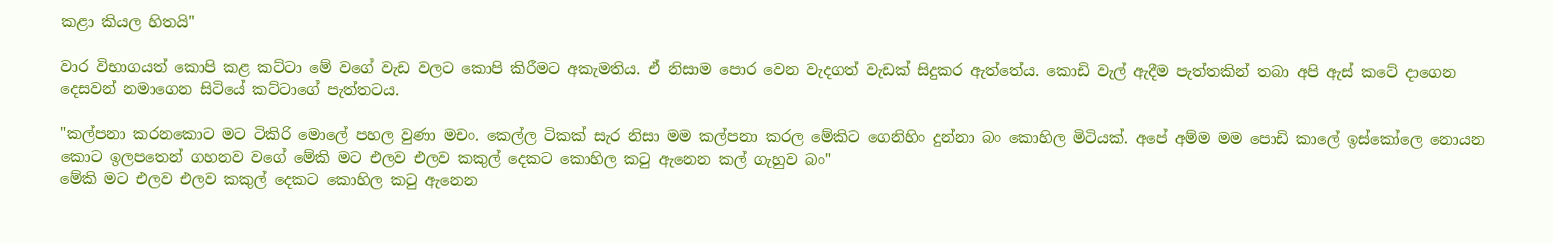කළා කියල හිතයි"

වාර විභාගයත් කොපි කළ කට්ටා මේ වගේ වැඩ වලට කොපි කිරීමට අකැමතිය. ඒ නිසාම පොර වෙන වැදගත් වැඩක් සිදුකර ඇත්තේය. කොඩි වැල් ඇදීම පැත්තකින් තබා අපි ඇස් කටේ දාගෙන දෙසවන් නමාගෙන සිටියේ කට්ටාගේ පැත්තටය.

"කල්පනා කරනකොට මට ටිකිරි මොලේ පහල වුණා මචං. කෙල්ල ටිකක් සැර නිසා මම කල්පනා කරල මේකිට ගෙනිහිං දුන්නා බං කොහිල මිටියක්. අපේ අම්ම මම පොඩි කාලේ ඉස්කෝලෙ නොයන කොට ඉලපතෙන් ගහනව වගේ මේකි මට එලව එලව කකුල් දෙකට කොහිල කටු ඇනෙන කල් ගැහුව බං"
මේකි මට එලව එලව කකුල් දෙකට කොහිල කටු ඇනෙන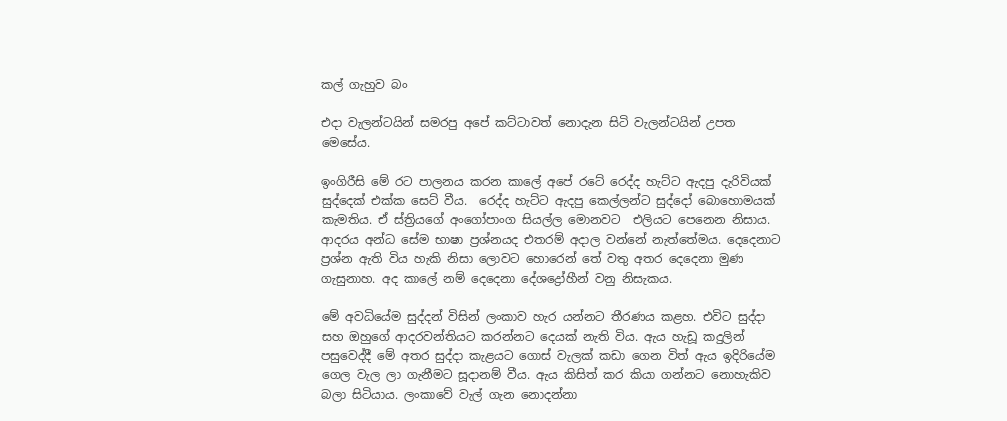කල් ගැහුව බං

එදා වැලන්ටයින් සමරපු අපේ කට්ටාවත් නොදැන සිටි වැලන්ටයින් උපත මෙසේය.

ඉංගිරීසි මේ රට පාලනය කරන කාලේ අපේ රටේ රෙද්ද හැට්ට ඇදපු දැරිවියක් සුද්දෙක් එක්ක සෙට් වීය.  රෙද්ද හැට්ට ඇදපු කෙල්ලන්ට සුද්දෝ බොහොමයක් කැමතිය. ඒ ස්ත්‍රියගේ අංගෝපාංග සියල්ල මොනවට  එලියට පෙනෙන නිසාය. ආදරය අන්ධ සේම භාෂා ප්‍රශ්නයද එතරම් අදාල වන්නේ නැත්තේමය. දෙදෙනාට ප්‍රශ්න ඇති විය හැකි නිසා ලොවට හොරෙන් තේ වතු අතර දෙදෙනා මුණ ගැසුනාහ. අද කාලේ නම් දෙදෙනා දේශද්‍රෝහීන් වනු නිසැකය.

මේ අවධියේම සුද්දන් විසින් ලංකාව හැර යන්නට තීරණය කළහ. එවිට සුද්දා සහ ඔහුගේ ආදරවන්තියට කරන්නට දෙයක් නැති විය. ඇය හැඩූ කදුලින් පසුවෙද්දී මේ අතර සුද්දා කැළයට ගොස් වැලක් කඩා ගෙන විත් ඇය ඉදිරියේම ගෙල වැල ලා ගැනීමට සූදානම් වීය. ඇය කිසිත් කර කියා ගන්නට නොහැකිව බලා සිටියාය. ලංකාවේ වැල් ගැන නොදන්නා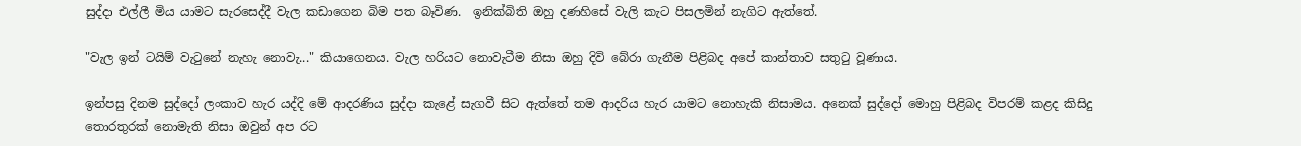සුද්දා එල්ලී මිය යාමට සැරසෙද්දී වැල කඩාගෙන බිම පත බෑවිණ.  ඉනික්බිති ඔහු දණහිසේ වැලි කැට පිසලමින් නැගිට ඇත්තේ.

"වැල ඉන් ටයිම් වැටුනේ නැහැ නොවැ..." කියාගෙනය. වැල හරියට නොවැටීම නිසා ඔහු දිවි බේරා ගැනීම පිළිබද අපේ කාන්තාව සතුටු වූණාය.

ඉන්පසු දිනම සුද්දෝ ලංකාව හැර යද්දි මේ ආදරණිය සුද්දා කැළේ සැගවී සිට ඇත්තේ තම ආදරිය හැර යාමට නොහැකි නිසාමය. අනෙක් සුද්දෝ මොහු පිළිබද විපරම් කළද කිසිදු තොරතුරක් නොමැති නිසා ඔවුන් අප රට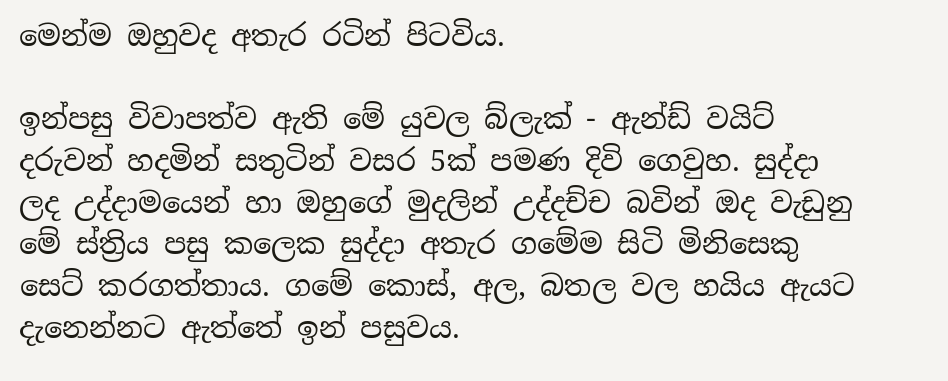මෙන්ම ඔහුවද අතැර රටින් පිටවිය.

ඉන්පසු විවාපත්ව ඇති මේ යුවල බ්ලැක් - ඇන්ඩ් වයිට් දරුවන් හදමින් සතුටින් වසර 5ක් පමණ දිවි ගෙවුහ. සුද්දා ලද උද්දාමයෙන් හා ඔහුගේ මුදලින් උද්දච්ච බවින් ඔද වැඩුනු මේ ස්ත්‍රිය පසු කලෙක සුද්දා අතැර ගමේම සිටි මිනිසෙකු සෙට් කරගත්තාය. ගමේ කොස්, අල, බතල වල හයිය ඇයට දැනෙන්නට ඇත්තේ ඉන් පසුවය.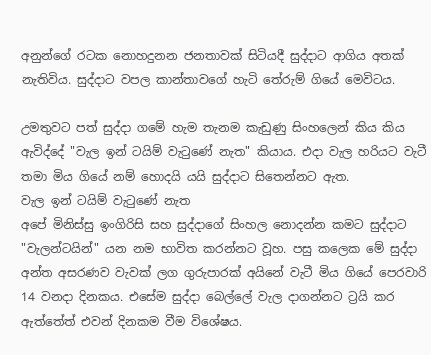අනුන්ගේ රටක නොහදුනන ජනතාවක් සිටියදී සුද්දාට ආගිය අතක් නැතිවිය. සුද්දාට වපල කාන්තාවගේ හැටි තේරුම් ගියේ මෙවිටය.

උමතුවට පත් සුද්දා ගමේ හැම තැනම කැඩුණු සිංහලෙන් කිය කිය ඇවිද්දේ "වැල ඉන් ටයිම් වැටුණේ නැත" කියාය. එදා වැල හරියට වැටී තමා මිය ගියේ නම් හොදයි යයි සුද්දාට සිතෙන්නට ඇත.
වැල ඉන් ටයිම් වැටුණේ නැත
අපේ මිනිස්සු ඉංගිරිසි සහ සුද්දාගේ සිංහල නොදන්න කමට සුද්දාට "වැලන්ටයින්" යන නම භාවිත කරන්නට වූහ. පසු කලෙක මේ සුද්දා අන්ත අසරණව වැවක් ලග ගුරුපාරක් අයිනේ වැටී මිය ගියේ පෙරවාරි 14 වනදා දිනකය. එසේම සුද්දා බෙල්ලේ වැල දාගන්නට ට්‍රයි කර ඇත්තේත් එවන් දිනකම වීම විශේෂය.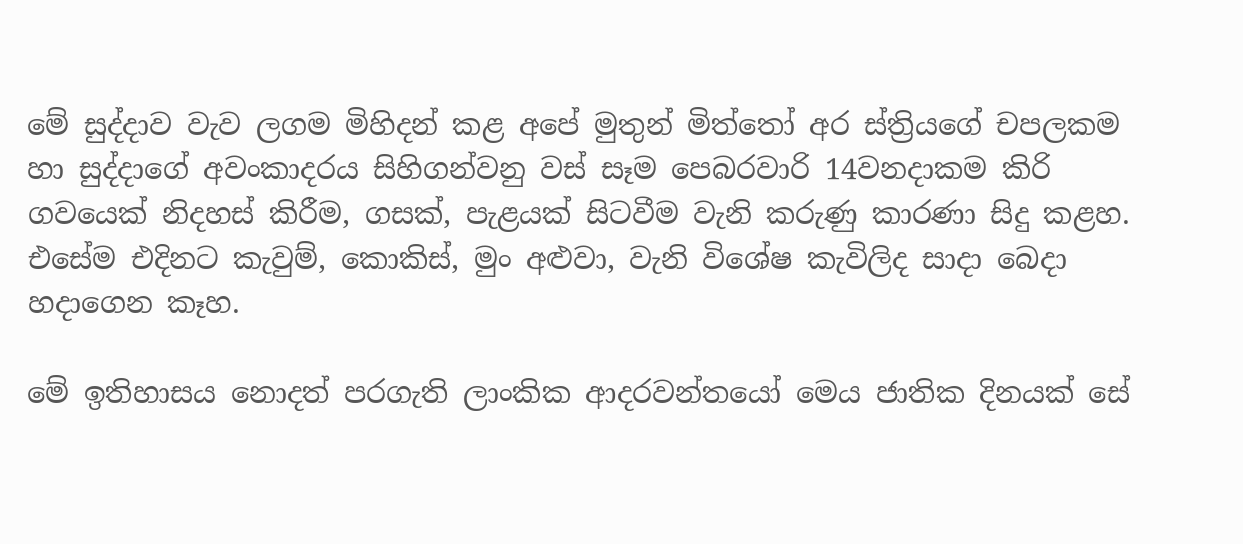මේ සුද්දාව වැව ලගම මිහිදන් කළ අපේ මුතුන් මිත්තෝ අර ස්ත්‍රියගේ චපලකම හා සුද්දාගේ අවංකාදරය සිහිගන්වනු වස් සෑම පෙබරවාරි 14වනදාකම කිරි ගවයෙක් නිදහස් කිරීම, ගසක්, පැළයක් සිටවීම වැනි කරුණු කාරණා සිදු කළහ. එසේම එදිනට කැවුම්, කොකිස්, මුං අළුවා, වැනි විශේෂ කැවිලිද සාදා බෙදා හදාගෙන කෑහ.

මේ ඉතිහාසය නොදත් පරගැති ලාංකික ආදරවන්තයෝ මෙය ජාතික දිනයක් සේ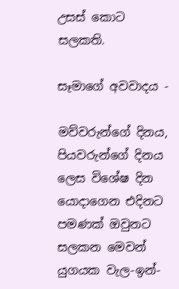උසස් කොට සලකති.

සෑමාගේ අවවාදය -

මව්වරුන්ගේ දිනය, පියවරුන්ගේ දිනය ලෙස විශේෂ දින යොදාගෙන එදිනට පමණක් ඔවුනට සලකන මෙවන් යුගයක වැල-ඉන්-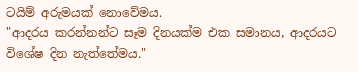ටයිම් අරුමයක් නොවේමය.
"ආදරය කරන්නන්ට සෑම දිනයක්ම එක සමානය, ආදරයට විශේෂ දින නැත්තේමය."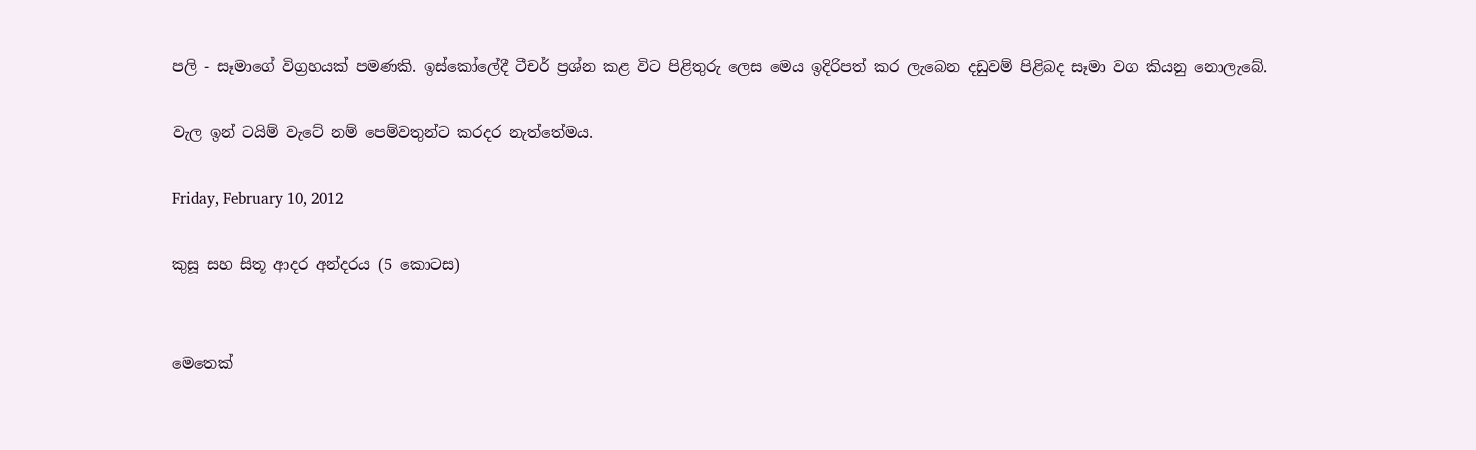පලි - සෑමාගේ විග්‍රහයක් පමණකි. ඉස්කෝලේදී ටීචර් ප්‍රශ්න කළ විට පිළිතුරු ලෙස මෙය ඉදිරිපත් කර ලැබෙන දඩුවම් පිළිබද සෑමා වග කියනු නොලැබේ.

වැල ඉන් ටයිම් වැටේ නම් පෙම්වතුන්ට කරදර නැත්තේමය.

Friday, February 10, 2012

කුසූ සහ සිතූ ආදර අන්දරය (5 කොටස)


මෙතෙක්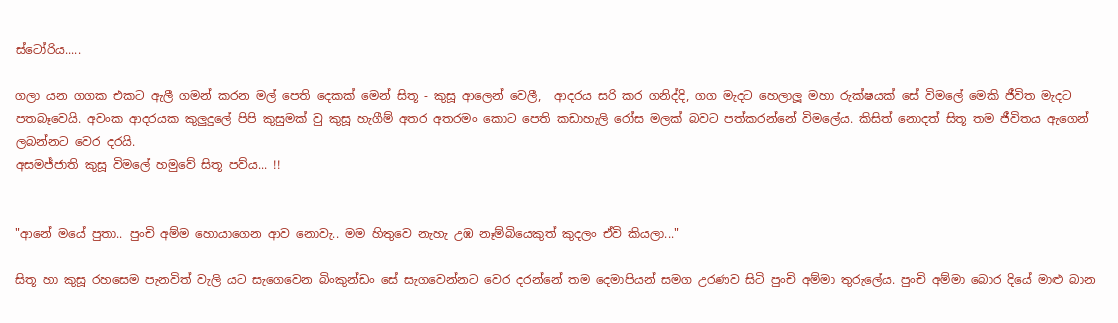ස්ටෝරිය.....

ගලා යන ග‍ගක එකට ඇලී ගමන් කරන මල් පෙති දෙකක් මෙන් සිතූ - කුසූ ආලෙන් වෙලී,  ආදරය සරි කර ගනිද්දි, ගග මැදට හෙලාලූ මහා රුක්ෂයක් සේ විමලේ මෙකි ජීවිත මැදට පතබෑවෙයි. අවංක ආදරයක කුලුදුලේ පිපි කුසුමක් වු කුසූ හැගීම් අතර අතරමං කොට පෙති කඩාහැලි රෝස මලක් බවට පත්කරන්නේ විමලේය. කිසිත් නොදත් සිතූ තම ජීවිතය ඇගෙන් ලබන්නට වෙර දරයි.
අසමජ්ජාති කුසූ විමලේ හමුවේ සිතූ පව්ය... !!


"ආනේ මයේ පුතා.. පුංචි අම්ම හොයාගෙන ආව නොවැ.. මම හිතුවෙ නැහැ උඹ නෑම්බියෙකුත් කුදලං ඒවි කියලා..."

සිතූ හා කුසූ රහසෙම පැනවිත් වැලි යට සැගෙවෙන බිංකුන්ඩං සේ සැගවෙන්නට වෙර දරන්නේ තම දෙමාපියන් සමග උරණව සිටි පුංචි අම්මා තුරුලේය. පුංචි අම්මා බොර දියේ මාළු බාන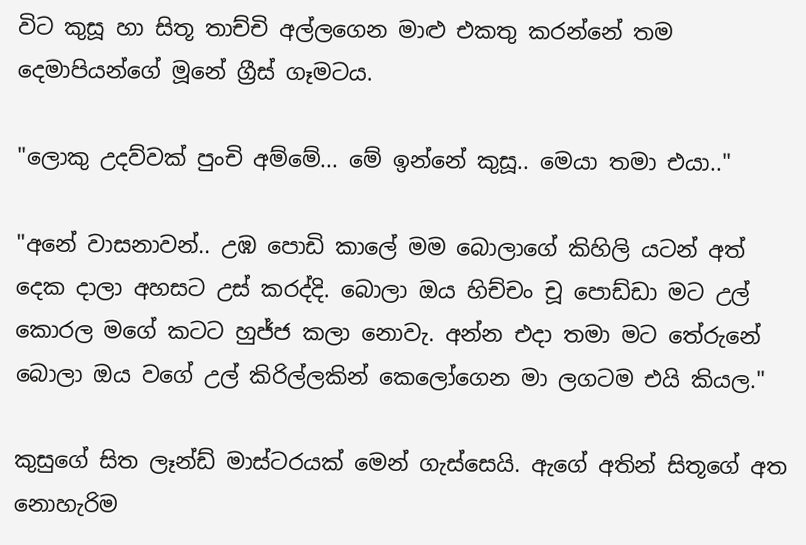විට කුසූ හා සිතූ තාච්චි අල්ලගෙන මාළු එකතු කරන්නේ තම දෙමාපියන්ගේ මූනේ ග්‍රීස් ගෑමටය.

"ලොකු උදව්වක් පුංචි අම්මේ... මේ ඉන්නේ කුසූ.. මෙයා තමා එයා.."

"අනේ වාසනාවන්.. උඹ පොඩි කාලේ මම බොලාගේ කිහිලි යටන් අත් දෙක දාලා අහසට උස් කරද්දි. බොලා ඔය හිච්චං චූ පොඩ්ඩා මට උල් කොරල මගේ කටට හුජ්ජ කලා නොවැ. අන්න එදා තමා මට තේරුනේ බොලා ඔය වගේ උල් කිරිල්ලකින් කෙලෝගෙන මා ලගටම එයි කියල."

කුසුගේ සිත ලෑන්ඩ් මාස්ටරයක් මෙන් ගැස්සෙයි. ඇගේ අතින් සිතූගේ අත නොහැරිම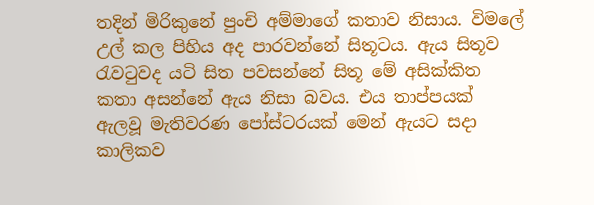තදින් මිරිකුනේ පුංචි අම්මාගේ කතාව නිසාය. විමලේ උල් කල පිහිය අද පාරවන්නේ සිතූටය. ඇය සිතූව රැවටුවද යටි සිත පවසන්නේ සිතූ මේ අසික්කිත කතා අසන්නේ ඇය නිසා බවය. එය තාප්පයක් ඇලවූ මැතිවරණ පෝස්ටරයක් මෙන් ඇයට සදා කාලිකව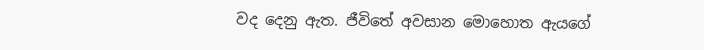වද දෙනු ඇත. ජීවිතේ අවසාන මොහොත ඇය‍ගේ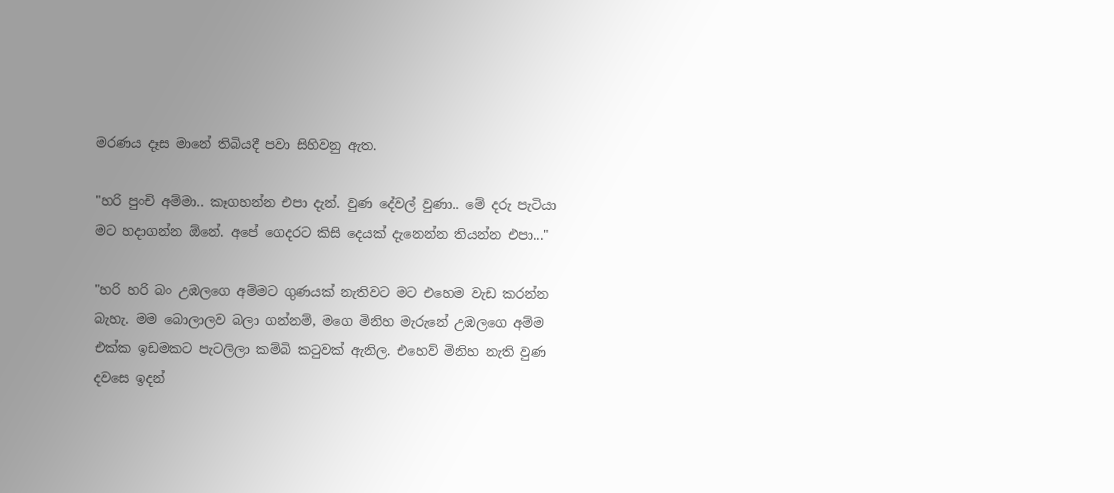මරණය දෑස මානේ තිබියදී පවා සිහිවනු ඇත.

"හරි පුංචි අම්මා.. කෑගහන්න එපා දැන්. වුණ දේවල් වුණා.. මේ දරු පැටියා මට හදාගන්න ඕනේ. අපේ ගෙදරට කිසි දෙයක් දැනෙන්න තියන්න එපා..."

"හරි හරි බං උඹලගෙ අම්මට ගුණයක් නැතිවට මට එහෙම වැඩ කරන්න බැහැ. මම බොලාලව බලා ගන්නම්, මගෙ මිනිහ මැරුනේ උඹලගෙ අම්ම එක්ක ඉඩමකට පැටලිලා කම්බි කටුවක් ඇනිල. එහෙව් මිනිහ නැති වුණ දවසෙ ඉදන්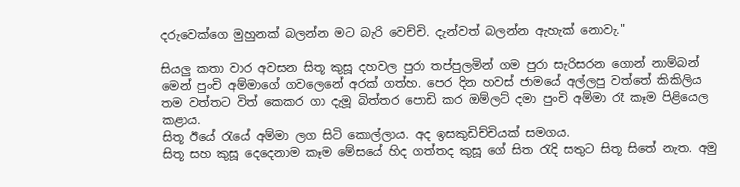දරුවෙක්ගෙ මුහුනක් බලන්න මට බැරි වෙච්චි. දැන්වත් බලන්න ඇහැක් නොවැ."

සියලු කතා වාර අවසන සිතූ කුසූ දහවල පුරා තප්පුලමින් ගම පුරා සැරිසරන ගොන් නාම්බන් මෙන් පුංචි අම්මාගේ ගවලෙනේ අරක් ගත්හ. පෙර දින හවස් ජාමයේ අල්ලපු වත්තේ කිකිලිය තම වත්තට විත් කෙකර ගා දැමූ බිත්තර පොඩි කර ඔම්ලට් දමා පුංචි අම්මා රෑ කෑම පිළියෙල කළාය.
සිතූ ඊයේ රැයේ අම්මා ලග සිටි කොල්ලාය. අද ඉසකුඩිච්චියක් සමගය.
සිතූ සහ කුසූ දෙදෙනාම කෑම මේසයේ හිද ගත්තද කුසූ ගේ සිත රැදි සතුට සිතූ සිතේ නැත. අමු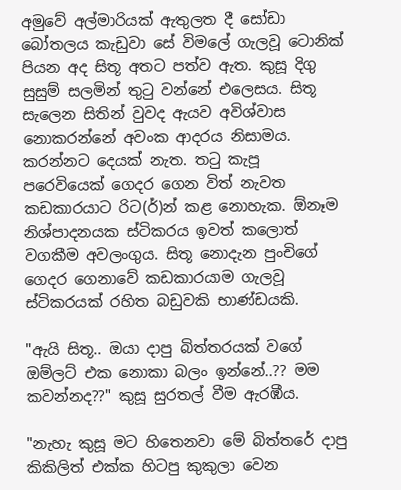අමුවේ අල්මාරියක් ඇතුලත දී සෝඩා බෝතලය කැඩුවා සේ විමලේ ගැලවූ ‍ටොනික් පියන අද සිතූ අතට පත්ව ඇත. කුසූ දිගු සුසුම් සලමින් තුටු වන්නේ එලෙසය. සිතූ සැලෙන සිතින් වුවද ඇයව අවිශ්වාස නොකරන්නේ අවංක ආදරය නිසාමය. කරන්නට දෙයක් නැත. තටු කැපූ පරෙවියෙක් ගෙදර ගෙන විත් නැවත කඩකාරයාට රිට(ර්)න් කළ නොහැක. ඕනෑම නිශ්පාදනයක ස්ටිකරය ඉවත් කලොත් වගකීම අවලංගුය. සිතූ නොදැන පුංචිගේ ගෙදර ගෙනාවේ කඩකාරයාම ගැලවූ ස්ටිකරයක් රහිත බඩුවකි භාණ්ඩයකි.

"ඇයි සිතූ.. ඔයා දාපු බිත්තරයක් වගේ ඔම්ලට් එක නොකා බලං ඉන්නේ..?? මම කවන්නද??" කුසූ සුරතල් වීම ඇරඹීය.

"නැහැ කුසූ මට හිතෙනවා මේ බිත්තරේ දාපු කිකිලිත් එක්ක හිටපු කුකුලා වෙන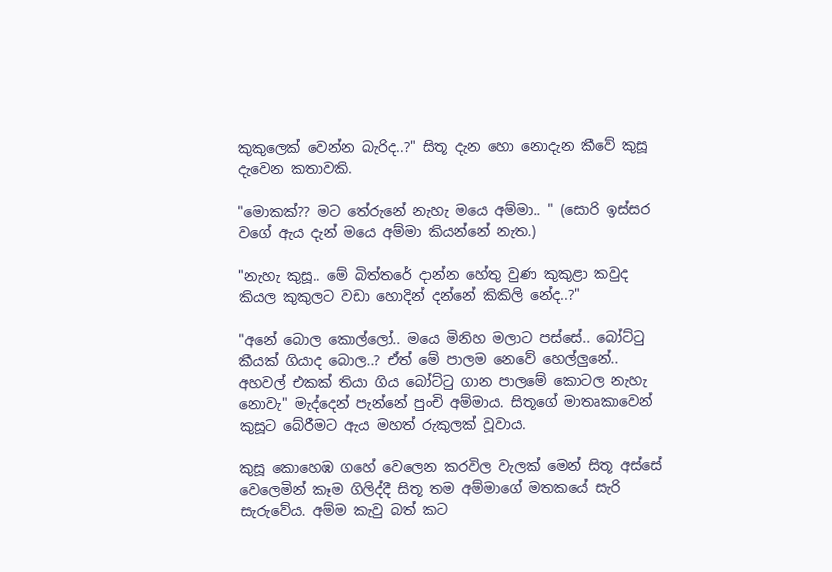කුකුලෙක් වෙන්න බැරිද..?" සිතූ දැන හො නොදැන කීවේ කුසූ දැවෙන කතාවකි.

"මොකක්?? මට තේරුනේ නැහැ මයෙ අම්මා.. " (සොරි ඉස්සර වගේ ඇය දැන් මයෙ අම්මා කියන්නේ නැත.)

"නැහැ කුසූ.. මේ බිත්තරේ දාන්න හේතු වුණ කුකුළා කවුද කියල කුකුලට වඩා හොදින් දන්නේ කිකිලි නේද..?"

"අනේ බොල කොල්ලෝ.. මයෙ මිනිහ මලාට පස්සේ.. බෝට්ටු කීයක් ගියාද බොල..? ඒත් මේ පාලම නෙවේ හෙල්ලුනේ.. අහවල් එකක් තියා ගිය බෝට්ටු ගාන පාලමේ කොටල නැහැ නොවැ" මැද්දෙන් පැන්නේ පුංචි අම්මාය. සිතූගේ මාතෘකාවෙන් කුසූට බේරීමට ඇය මහත් රුකුලක් වූවාය.

කුසූ කොහෙඹ ගහේ වෙලෙන කරවිල වැලක් මෙන් සිතූ අස්සේ වෙලෙමින් කෑම ගිලිද්දී සිතූ තම අම්මාගේ මතකයේ සැරි සැරුවේය. අම්ම කැවු බත් කට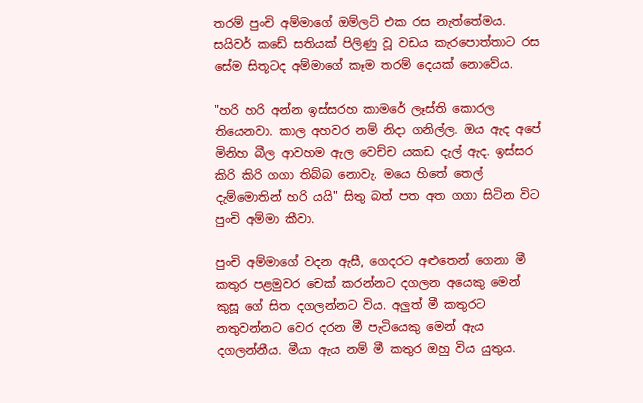තරම් පුංචි අම්මාගේ ඔම්ලට් එක රස නැත්තේමය. සයිවර් කඩේ සතියක් පිලිණු වූ වඩය කැරපොත්තාට රස සේම සිතූටද අම්මාගේ කෑම තරම් දෙයක් නොවේය.

"හරි හරි අන්න ඉස්සරහ කාමරේ ලෑස්ති ‍කොරල තියෙනවා. කාල අහවර නම් නිදා ගනිල්ල. ඔය ඇද අපේ මිනිහ බීල ආවහම ඇල වෙච්ච යකඩ දැල් ඇද. ඉස්සර කිරි කිරි ගගා තිබ්බ නොවැ. මයෙ හිතේ තෙල් දැම්මොතින් හරි යයි" සිතු බත් පත අත ගගා සිටින විට පුංචි අම්මා කීවා.

පුංචි අම්මාගේ වදන ඇසී, ගෙදරට අළුතෙන් ගෙනා මී කතුර පළමුවර චෙක් කරන්නට දගලන අයෙකු මෙන් කුසූ ගේ සිත දගලන්නට විය. අලුත් මී කතුරට නතුවන්නට වෙර දරන මී පැටියෙකු මෙන් ඇය දගලන්නීය. මීයා ඇය නම් මී කතුර ඔහු විය යුතුය.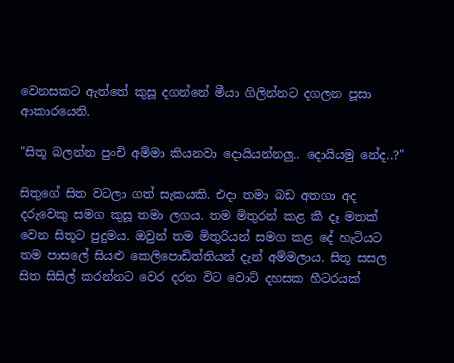වෙනසකට ඇත්තේ කුසූ දගන්නේ මීයා ගිලින්නට දගලන පූසා ආකාරයෙනි.

"සිතූ බලන්න පුංචි අම්මා කියනවා දොයියන්නලු.. දොයියමු නේද..?"

සිතුගේ සිත වටලා ගත් සැකයකි. එදා තමා බඩ අතගා අද දරුවෙකු සමග කුසූ තමා ලගය. තම මිතුරන් කළ කී දෑ මතක් වෙන සිතූට පුදුමය. ඔවුන් තම මිතුරියන් සමග කළ දේ හැටියට තම පාසලේ සියළු කෙලිපොඩිත්තියන් දැන් අම්මලාය. සිතූ සසල සිත සිසිල් කරන්නට වෙර දරන විට වොට් දහසක හීටරයක්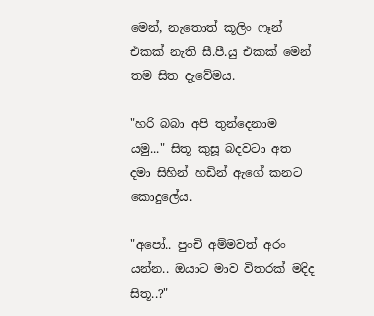මෙන්, නැතොත් කූලිං ෆෑන් එකක් නැති සී.පී.යු එකක් මෙන් තම සිත දැවේමය.

"හරි බබා අපි තුන්දෙනාම යමු..." සිතූ කුසූ බදවටා අත දමා සිහින් හඩින් ඇගේ කනට කොදුලේය.

"අපෝ.. පුංචි අම්මවත් අරං යන්න.. ඔයාට මාව විතරක් මදිද සිතූ..?"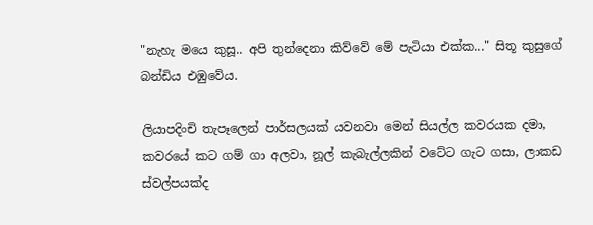"නැහැ මයෙ කුසූ.. අපි තුන්දෙනා කිව්වේ මේ පැටියා එක්ක..." සිතූ කුසුගේ බන්ඩිය එඹුවේය.

ලියාපදිංචි තැපෑලෙන් පාර්සලයක් යවනවා මෙන් සියල්ල කවරයක දමා, කවරයේ කට ගම් ගා අලවා, නූල් කැබැල්ලකින් වටේට ගැට ගසා, ලාකඩ ස්වල්පයක්ද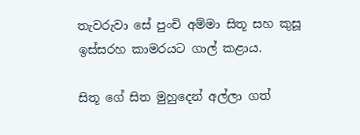තැවරුවා සේ පුංචි අම්මා සිතූ සහ කුසූ ඉස්සරහ කාමරයට ගාල් කළාය.

සිතූ ගේ සිත මුහුදෙන් අල්ලා ගත්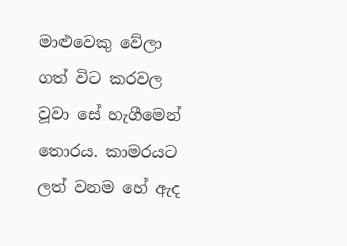මාළුවෙකු වේලා ගත් විට කරවල වූවා සේ හැගීමෙන් තොරය. කාමරයට ලත් වනම හේ ඇද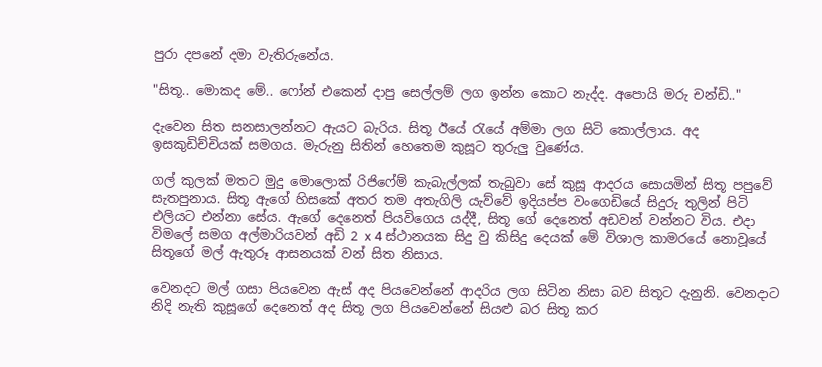පුරා දපනේ දමා වැතිරුනේය.

"සිතූ.. මොකද මේ.. ෆෝන් එකෙන් දාපු සෙල්ලම් ලග ඉන්න කොට නැද්ද. අපොයි මරු චන්ඩි.."

දැවෙන සිත සනසාලන්නට ඇයට බැරිය. සිතූ ඊයේ රැයේ අම්මා ලග සිටි කොල්ලාය. අද ඉසකුඩිච්චියක් සමගය. මැරුනු සිතින් හෙතෙම කුසූට තුරුලු වුණේය.

ගල් කුලක් මතට මුදු මොලොක් රිජිෆේම් කැබැල්ලක් තැබුවා සේ කුසූ ආදරය සොයමින් සිතූ පපුවේ සැතපුනාය. සිතූ ඇගේ හිසකේ අතර තම අතැගිලි යැව්වේ ඉදියප්ප වංගෙඩියේ සිදුරු තුලින් පිටි එලියට එන්නා සේය. ඇගේ දෙනෙත් පියවිගෙය යද්දී, සිතූ ගේ දෙනෙත් අඩවන් වන්නට විය. එදා විමලේ සමග අල්මාරියවන් අඩි 2 x 4 ස්ථානයක සිදු වු කිසිදු දෙයක් මේ විශාල කාමරයේ නොවූයේ සිතූගේ මල් ඇතුරූ ආසනයක් වන් සිත නිසාය.

වෙනදට මල් ගසා පියවෙන ඇස් අද පියවෙන්නේ ආදරිය ලග සිටින නිසා බව සිතූට දැනුනි. වෙනදාට නිදි නැති කුසූගේ දෙනෙත් අද සිතූ ලග පියවෙන්නේ සියළු බර සිතූ කර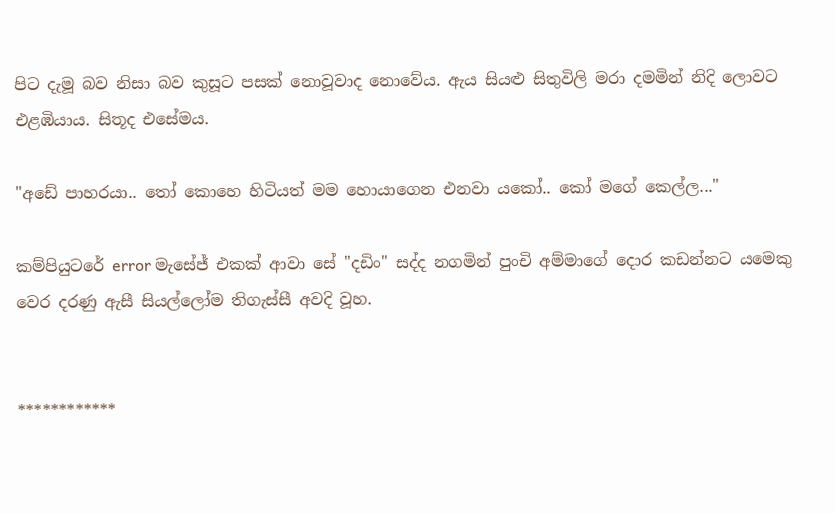පිට දැමූ බව නිසා බව කුසූට පසක් නොවූවාද නොවේය. ඇය සියළු සිතුවිලි මරා දමමින් නිදි ලොවට එළඹියාය. සිතූද එසේමය.

"අඩේ පාහරයා.. තෝ කොහෙ හිටියත් මම හොයාගෙන එනවා යකෝ.. කෝ මගේ කෙල්ල..."

කම්පියුටරේ error මැසේජ් එකක් ආවා සේ "දඩිං" සද්ද නගමින් පුංචි අම්මාගේ දොර කඩන්නට යමෙකු වෙර දරණු ඇසී සියල්ලෝම තිගැස්සී අවදි වූහ.


************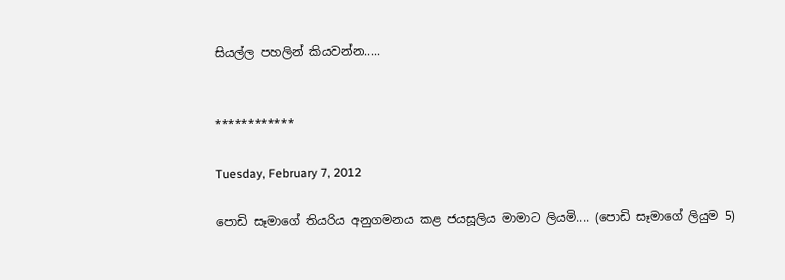සියල්ල පහලින් කියවන්න.....


************

Tuesday, February 7, 2012

පොඩි සෑමාගේ තියරිය අනුගමනය කළ ජයසූලිය මාමාට ලියමි.... (පොඩි සෑමාගේ ලියුම 5)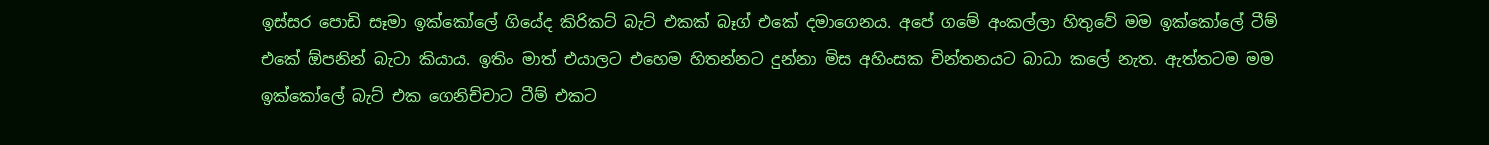ඉස්සර පොඩි සෑමා ඉක්කෝලේ ගියේද කිරිකට් බැට් එකක් බෑග් එකේ දමාගෙනය. අපේ ගමේ අංකල්ලා හිතුවේ මම ඉක්කෝලේ ටීම් එකේ ඕපනින් බැටා කියාය. ඉතිං මාත් එයාලට එහෙම හිතන්නට දුන්නා මිස අහිංසක චින්තනයට බාධා කලේ නැත. ඇත්තටම මම ඉක්කෝලේ බැට් එක ගෙනිච්චාට ටීම් එකට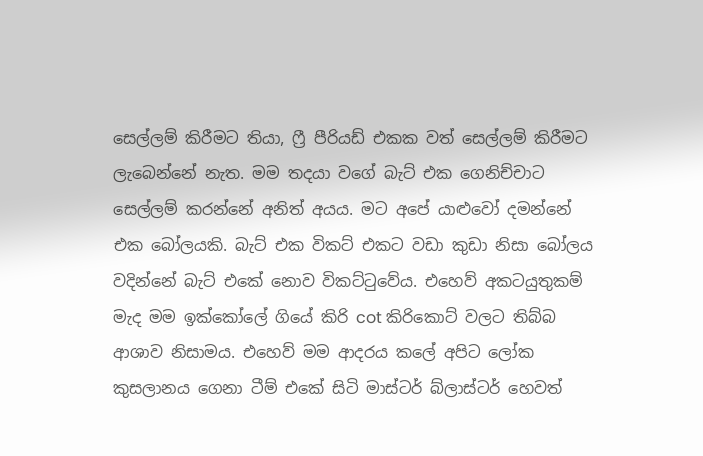සෙල්ලම් කිරීමට තියා, ෆ්‍රී පීරියඩ් එකක වත් සෙල්ලම් කිරීමට ලැබෙන්නේ නැත. මම තදයා වගේ බැට් එක ගෙනිච්චාට සෙල්ලම් කරන්නේ අනිත් අයය. මට අපේ යාළුවෝ දමන්නේ එක බෝලයකි. බැට් එක විකට් එකට වඩා කුඩා නිසා බෝලය වදින්නේ බැට් එකේ නොව විකට්ටුවේය. එහෙව් අකටයුතුකම් මැද මම ඉක්කෝලේ ගියේ කිරි cot කිරිකොට් වලට තිබ්බ ආශාව නිසාමය. එහෙව් මම ආදරය කලේ අපිට ලෝක කුසලානය ගෙනා ටීම් එකේ සිටි මාස්ටර් බ්ලාස්ටර් හෙවත්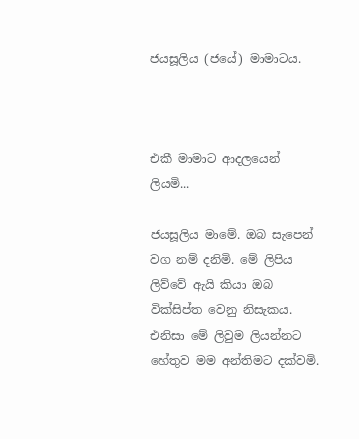ජයසූලිය (ජයේ) මාමාටය.



එකී මාමාට ආදලයෙන් ලියමි...

ජයසූලිය මාමේ. ඔ‍බ සැපෙන් වග නම් දනිමි. මේ ලිපිය ලිව්වේ ඇයි කියා ඔබ වික්සිප්ත වෙනු නිසැකය. එනිසා මේ ලිවුම ලියන්නට හේතුව මම අන්තිමට දක්වමි.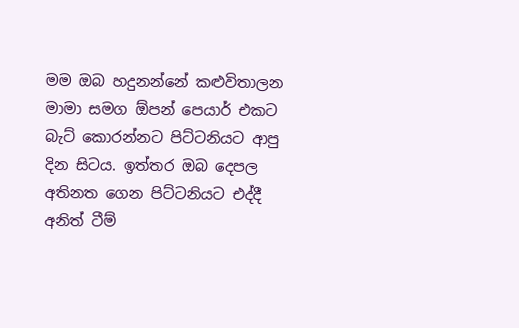මම ඔබ හදුනන්නේ කළුවිතාලන මාමා සමග ඕපන් පෙයාර් එකට බැට් කොරන්නට පිට්ටනියට ආපු දින සිටය. ඉත්තර ඔබ දෙපල අතිනත ගෙන පිට්ටනියට එද්දී අනිත් ටීම්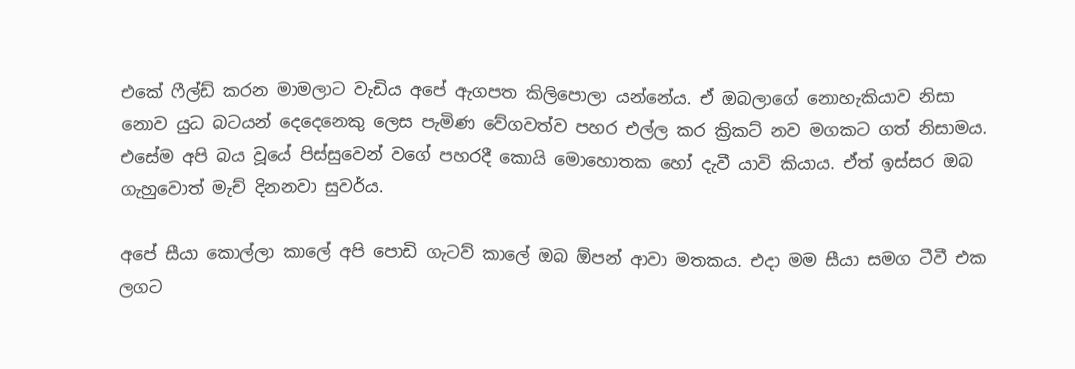එකේ ෆීල්ඩ් කරන මාමලාට වැඩිය අපේ ඇගපත කිලිපොලා යන්නේය. ඒ ඔබලාගේ නොහැකියාව නිසා නොව යුධ බටයන් දෙදෙනෙකු ලෙස පැමිණ වේගවත්ව පහර එල්ල කර ක්‍රිකට් නව මගකට ගත් නිසාමය. එසේම අපි බය වූයේ පිස්සුවෙන් වගේ පහරදී කොයි මොහොතක හෝ දැවී යාවි කියාය. ඒත් ඉස්සර ඔබ ගැහුවොත් මැච් දිනනවා සුවර්ය.

අපේ සීයා කොල්ලා කාලේ අපි පොඩි ගැටව් කාලේ ඔබ ඕපන් ආවා මතකය. එදා මම සීයා සමග ටීවී එක ලගට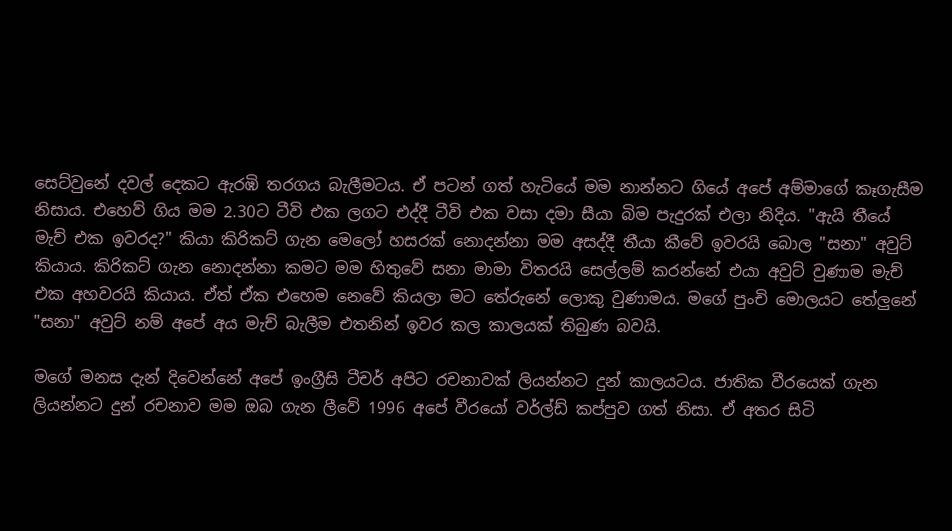සෙට්වුනේ දවල් දෙකට ඇරඹි තරගය බැලීමටය. ඒ පටන් ගත් හැටියේ මම නාන්නට ගියේ අපේ අම්මාගේ කෑගැසීම නිසාය. එහෙව් ගිය මම 2.30ට ටීවි එක ලගට එද්දී ටීවි එක වසා දමා සීයා බිම පැදුරක් එලා නිදිය. "ඇයි තීයේ මැච් එක ඉවරද?" කියා කිරිකට් ගැන මෙලෝ හසරක් නොදන්නා මම අසද්දී තීයා කීවේ ඉවරයි බොල "සනා" අවුට් කියාය. කිරිකට් ගැන නොදන්නා කමට මම හිතුවේ සනා මාමා විතරයි සෙල්ලම් කරන්නේ එයා අවුට් වුණාම මැච් එක අහවරයි කියාය. ඒත් ඒක ‍එහෙම නෙවේ කියලා මට තේරුනේ ලොකු වුණාමය. මගේ පුංචි මොලයට තේලුනේ "සනා" අවුට් නම් අපේ අය මැච් බැලීම එතනින් ඉවර කල කාලයක් තිබුණ බවයි.

මගේ මනස දැන් දිවෙන්නේ අපේ ඉංග්‍රීසි ටීචර් අපිට රචනාවක් ලියන්නට දුන් කාලයටය. ජාතික වීරයෙක් ගැන ලියන්නට දුන් රචනාව මම ඔබ ගැන ලීවේ 1996 අපේ වීරයෝ වර්ල්ඩ් කප්පුව ගත් නිසා. ඒ අතර සිටි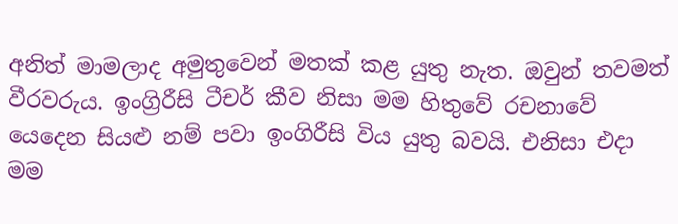අනිත් මාමලාද අමුතුවෙන් මතක් කළ යුතු නැත. ඔවුන් තවමත් වීරවරුය. ඉංග්‍රිරීසි ටීචර් කීව නිසා මම හිතුවේ රචනාවේ යෙදෙන සියළු නම් පවා ඉංගිරීසි විය යුතු බවයි. එනිසා එදා මම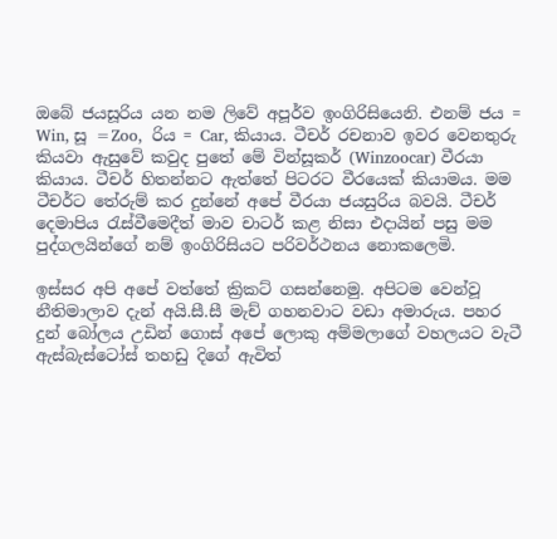ඔබේ ජයසූරිය යන නම ලිවේ අපූර්ව ඉංගිරිසියෙනි. එනම් ජය = Win, සූ =Zoo,  රිය = Car, කියාය. ටීචර් රචනාව ඉවර වෙනතුරු කියවා ඇසුවේ කවුද පුතේ මේ වින්සූකර් (Winzoocar) වීරයා කියාය. ටීචර් හිතන්නට ඇත්තේ පිටරට වීරයෙක් කියාමය. මම ටීචර්ට තේරුම් කර දුන්නේ අපේ වීරයා ජයසුරිය බවයි. ටීචර් දෙමාපිය රැස්වීමෙදීත් මාව චාටර් කළ නිසා එදායින් පසු මම පුද්ගලයින්ගේ නම් ඉංගිරිසියට පරිවර්ථනය නොකලෙමි.

ඉස්සර අපි අපේ වත්තේ ක්‍රිකට් ගසන්නෙමු. අපිටම වෙන්වූ නීතිමාලාව දැන් අයි.සී.සී මැච් ගහනවාට වඩා අමාරුය. පහර දුන් බෝලය උඩින් ගොස් අපේ ‍ලොකු අම්මලාගේ වහලයට වැටී ඇස්බැස්ටෝස් තහඩු දිගේ ඇවිත්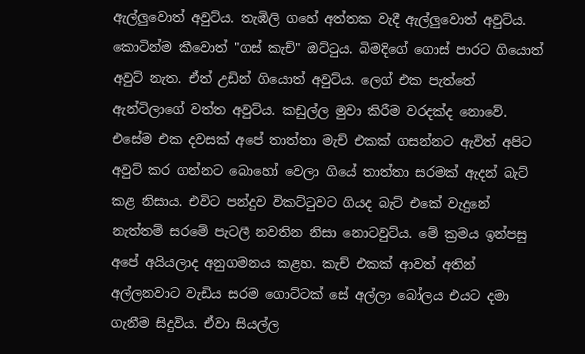ඇල්ලුවොත් අවුට්ය. තැඹිලි ගහේ අත්තක වැදී ඇල්ලුවොත් අවුට්ය. කොටින්ම කීවොත් "ගස් කැච්" ඔට්ටුය. බිමදිගේ ගොස් පාරට ගියොත් අවුට් නැත. ඒත් උඩින් ගියොත් අවුට්ය. ලෙග් එක පැත්තේ ඇන්ටිලාගේ වත්ත අවුට්ය. කඩුල්ල මුවා කිරීම වරදක්ද නොවේ. එසේම එක දවසක් අපේ තාත්තා මැච් එකක් ගසන්නට ඇවිත් අපිට අවුට් කර ගන්නට බොහෝ වෙලා ගියේ තාත්තා සරමක් ඇදන් බැට් කළ නිසාය. එවිට පන්දුව විකට්ටුවට ගියද බැට් එකේ වැදුනේ නැත්තම් සරමේ පැටලී නවතින නිසා නොටවුට්ය. මේ ක්‍රමය ඉන්පසු අපේ අයියලාද අනුගමනය කළහ. කැච් එකක් ආවත් අතින් අල්ලනවාට වැඩිය සරම ‍ගොට්ටක් සේ අල්ලා බෝලය එයට දමා ගැනීම සිදුවිය. ඒවා සියල්ල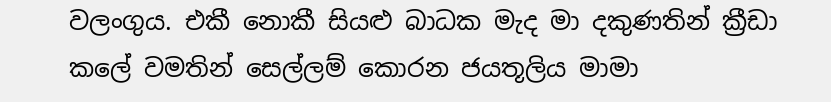වලංගුය. එකී නොකී සියළු බාධක මැද මා දකුණතින් ක්‍රීඩා කලේ වමතින් සෙල්ලම් කොරන ජයතූලිය මාමා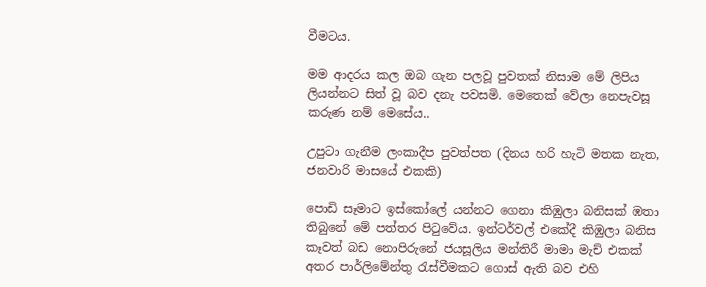වීමටය.

මම ආදරය කල ඔබ ගැන පලවූ පුවතක් නිසාම මේ ලිපිය ලියන්නට සිත් වූ බව දනැ පවසමි. මෙතෙක් වේලා නෙපැවසූ කරුණ නම් මෙසේය..

උපුටා ගැනීම ලංකාදීප පුවත්පත (දිනය හරි හැටි මතක නැත, ජනවාරි මාසයේ එකකි)

පොඩි සෑමාට ඉස්කෝලේ යන්නට ගෙනා කිඹුලා බනිසක් ඹතා තිබුනේ මේ පත්තර පිටුවේය. ඉන්ටර්වල් එකේදී කිඹුලා බනිස කෑවත් බඩ නොපිරුනේ ජයසූලිය මන්තිරී මාමා මැච් එකක් අතර පාර්ලිමේන්තු රැස්වීමකට ‍ගොස් ඇති බව එහි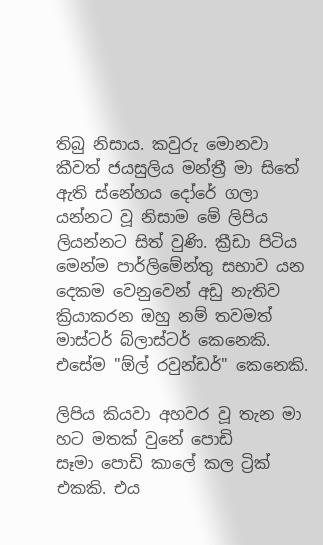තිබු නිසාය. කවුරු මොනවා කීවත් ජයසුලිය මන්ත්‍රී මා සිතේ ඇති ස්නේහය දෝරේ ගලා යන්නට වූ නිසාම මේ ලිපිය ලියන්නට සිත් වුණි. ක්‍රීඩා පිටිය මෙන්ම පාර්ලිමේන්තු සභාව යන දෙකම වෙනුවෙන් අඩු නැතිව ක්‍රියාකරන ඔහු නම් තවමත් මාස්ටර් බ්ලාස්ටර් කෙනෙකි. එසේම "ඕල් රවුන්ඩර්" කෙනෙකි.

ලිපිය කියවා අහවර වූ තැන මා හට මතක් වුනේ පොඩි සෑමා ‍පොඩි කාලේ කල ට්‍රික් එකකි. එය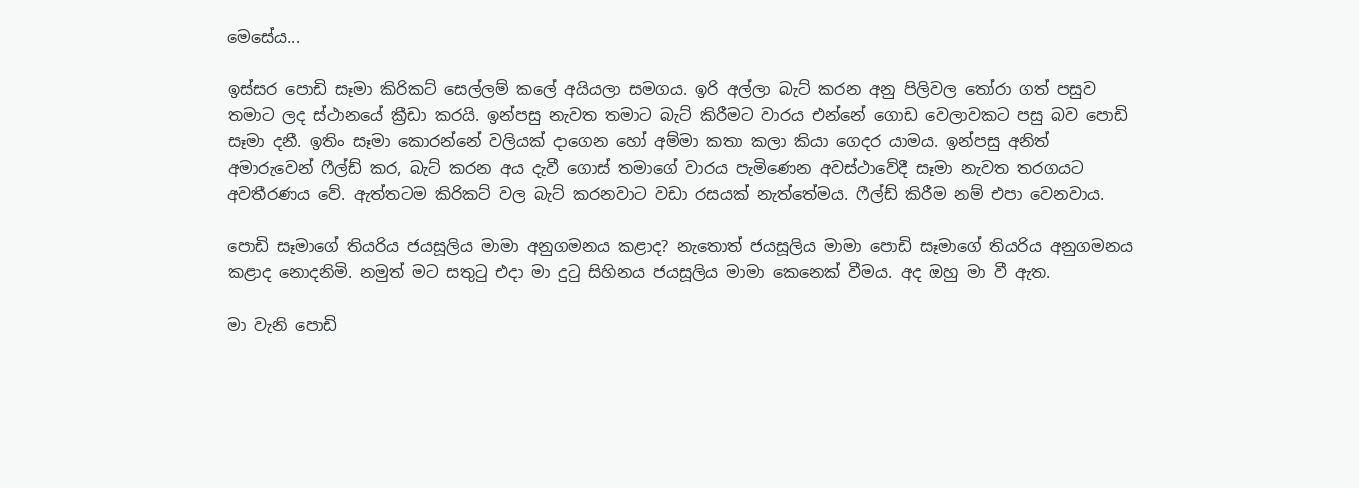මෙසේය...

ඉස්සර පොඩි සෑමා කිරිකට් සෙල්ලම් කලේ අයියලා සමගය. ඉරි අල්ලා බැට් කරන අනු පිලිවල තෝරා ගත් පසුව තමාට ලද ස්ථානයේ ක්‍රීඩා කරයි. ඉන්පසු නැවත තමාට බැට් කිරීමට වාරය එන්නේ ගොඩ වෙලාවකට පසු බව පොඩි සෑමා දනී. ඉතිං සෑමා කොරන්නේ වලියක් දාගෙන හෝ අම්මා කතා කලා කියා ගෙදර යාමය. ඉන්පසු අනිත් අමාරුවෙන් ‍ෆීල්ඩ් කර, බැට් කරන අය දැවී ගොස් තමාගේ වාරය පැමිණෙන අවස්ථාවේදී සෑමා නැවත තරගයට අවතීරණය වේ. ඇත්තටම කිරිකට් වල බැට් කරනවාට වඩා රසයක් නැත්තේමය. ෆීල්ඩ් කිරීම නම් එපා වෙනවාය.

පොඩි සෑමාගේ තියරිය ජයසූලිය මාමා අනුගමනය කළාද? නැතොත් ජයසූලිය මාමා පොඩි සෑමාගේ තියරිය අනුගමනය කළාද නොදනිමි. නමුත් මට සතුටු එදා මා දුටු සිහිනය ජයසූලිය මාමා කෙනෙක් වීමය. අද ඔහු මා වී ඇත.

මා වැනි පොඩි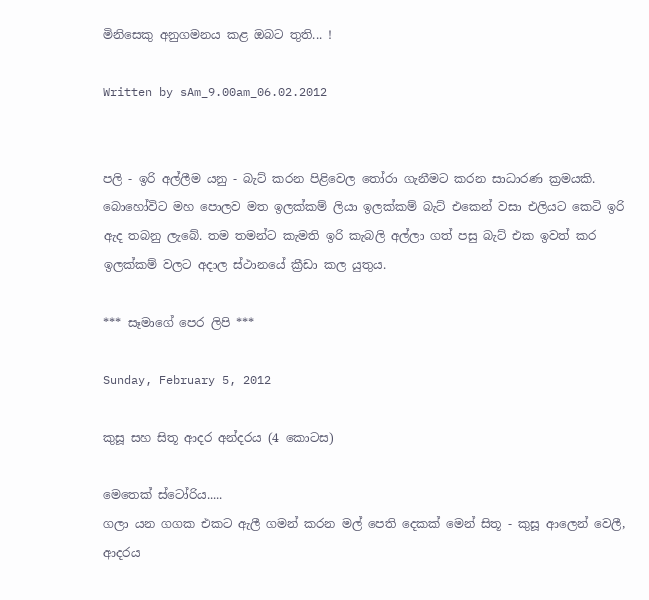මිනිසෙකු අනුගමනය කළ ඔබට තුති... !

Written by sAm_9.00am_06.02.2012


පලි - ඉරි අල්ලීම යනු - බැට් කරන පිළිවෙල තෝරා ගැනීමට කරන සාධාරණ ක්‍රමයකි. බොහෝවිට මහ පොලව මත ඉලක්කම් ලියා ඉලක්කම් බැට් එකෙන් වසා එලියට කෙටි ඉරි ඇද තබනු ලැබේ. තම තමන්ට කැමති ඉරි කැබලි අල්ලා ගත් පසු බැට් එක ඉවත් කර ඉලක්කම් වලට අදාල ස්ථානයේ ක්‍රීඩා කල යුතුය.

*** සෑමාගේ පෙර ලිපි ***

Sunday, February 5, 2012

කුසූ සහ සිතූ ආදර අන්දරය (4 කොටස)

මෙතෙක් ස්ටෝරිය.....
ගලා යන ග‍ගක එකට ඇලී ගමන් කරන මල් පෙති දෙකක් මෙන් සිතූ - කුසූ ආලෙන් වෙලී,  ආදරය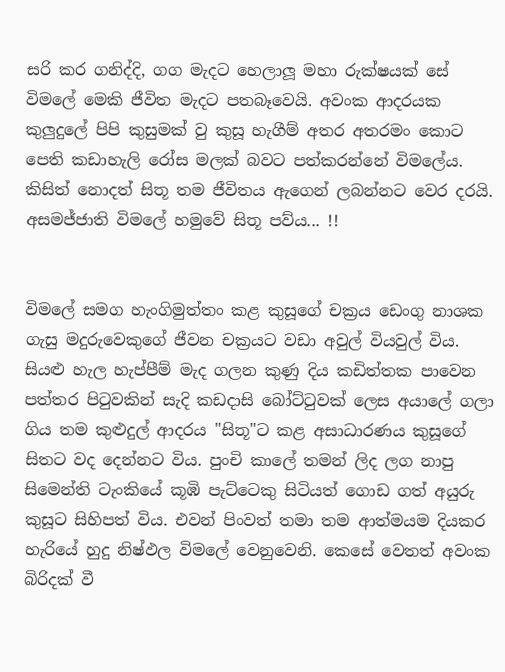සරි කර ගනිද්දි, ගග මැදට හෙලාලූ මහා රුක්ෂයක් සේ විමලේ මෙකි ජීවිත මැදට පතබෑවෙයි. අවංක ආදරයක කුලුදුලේ පිපි කුසුමක් වු කුසූ හැගීම් අතර අතරමං කොට පෙති කඩාහැලි රෝස මලක් බවට පත්කරන්නේ විමලේය. කිසිත් නොදත් සිතූ තම ජීවිතය ඇගෙන් ලබන්නට වෙර දරයි.
අසමජ්ජාති විමලේ හමුවේ සිතූ පව්ය... !!


විමලේ සමග හැංගිමුත්තං කළ කුසූගේ චක්‍රය ඩෙංගු නාශක ගැසු මදුරුවෙකුගේ ජීවන චක්‍රයට වඩා අවුල් වියවුල් විය. සියළු හැල හැප්පීම් මැද ගලන කුණු දිය කඩිත්තක පාවෙන පත්තර පිටුවකින් සැදි කඩදාසි බෝට්ටුවක් ලෙස අයාලේ ගලා ගිය තම කුළුදුල් ආදරය "සිතූ"ට කළ අසාධාරණය කුසූගේ සිතට වද දෙන්නට විය. පුංචි කාලේ තමන් ලිද ලග නාපු සිමෙන්ති ටැංකියේ කූඹි පැට්ටෙකු සිටියත් ගොඩ ගත් අයුරු කුසූට සිහිපත් විය. එවන් පිංවත් තමා තම ආත්මයම දියකර හැරියේ හුදු නිෂ්ඵල විමලේ වෙනුවෙනි. කෙසේ වෙතත් අවංක බිරිදක් වී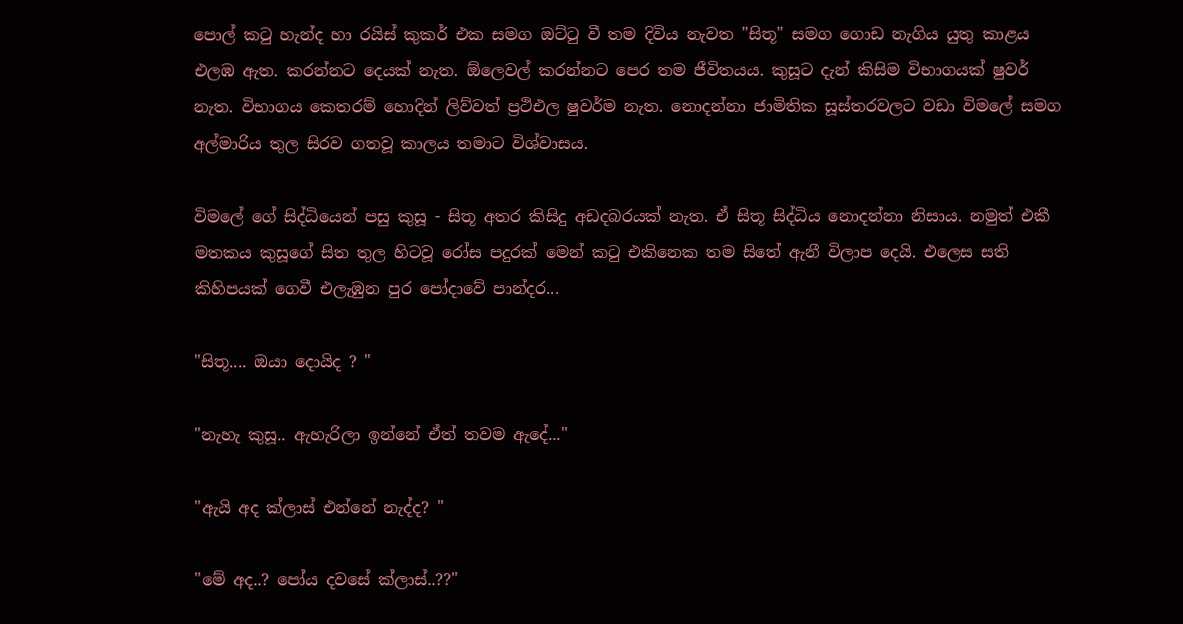පොල් කටු හැන්ද හා රයිස් කුකර් එක සමග ඔට්ටු වී තම දිවිය නැවත "සිතූ" සමග ගොඩ නැගිය යුතු කාළය එලඹ ඇත. කරන්නට දෙයක් නැත. ඕලෙවල් කරන්නට පෙර තම ජීවිතයය. කුසූට දැන් කිසිම විභාගයක් ෂුවර් නැත. විභාගය කෙතරම් හොදින් ලිව්වත් ප්‍රථිඑල ෂුවර්ම නැත. නොදන්නා ජාමිතික සූස්තරවලට වඩා විමලේ සමග අල්මාරිය තුල සිරව ගතවූ කාලය තමාට විශ්වාසය.

විමලේ ගේ සිද්ධියෙන් පසු කුසූ - සිතූ අතර කිසිදු අඩදබරයක් නැත. ඒ සිතූ සිද්ධිය නොදන්නා නිසාය. නමුත් එකී මතකය කුසූගේ සිත තුල හිටවූ රෝස පදුරක් මෙන් කටු එකිනෙක තම සිතේ ඇනී විලාප දෙයි. එලෙස සති කිහිපයක් ගෙවී එලැඹුන පුර පෝදාවේ පාන්දර...

"සිතූ.... ඔයා දොයිද ? "

"නැහැ කුසූ.. ඇහැරිලා ඉන්නේ ඒත් තවම ඇදේ..."

"ඇයි අද ක්ලාස් එන්නේ නැද්ද? "

"මේ අද..? පෝය දවසේ ක්ලාස්..??"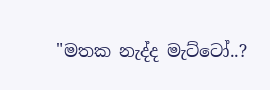"මතක නැද්ද මැට්ටෝ..?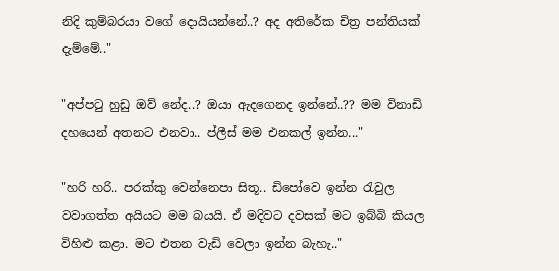නිදි කුම්බරයා වගේ දොයියන්නේ..? අද අතිරේක චිත්‍ර පන්තියක් දැම්මේ.."

"අප්පටු හුඩු ඔව් නේද..? ඔයා ඇදගෙනද ඉන්නේ..?? මම විනාඩි දහයෙන් අතනට එනවා.. ප්ලීස් මම එනකල් ඉන්න..."

"හරි හරි.. පරක්කු වෙන්නෙපා සිතූ.. ඩිපෝවෙ ඉන්න රැවුල වවාගත්ත අයියට මම බයයි. ඒ මදිවට දවසක් මට ඉබ්බි කියල විහිළු කළා. මට එතන වැඩි වෙලා ඉන්න බැහැ.."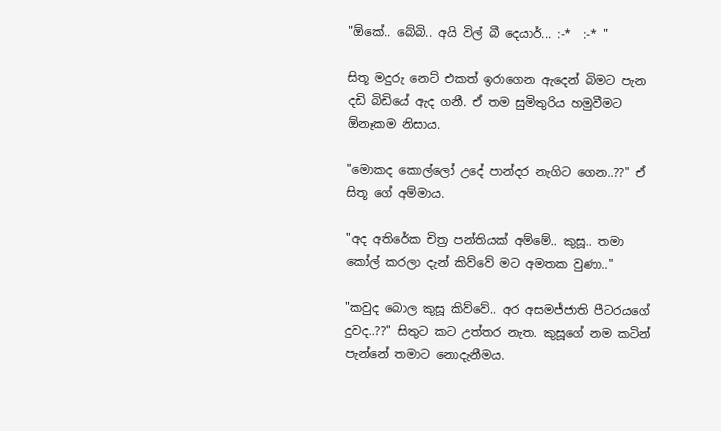"ඕකේ.. බේබි.. අයි විල් බී දෙයාර්... :-*  :-* "

සිතූ මදුරු නෙට් එකත් ඉරාගෙන ඇදෙන් බිමට පැන දඩි බිඩියේ ඇද ගනී. ඒ තම සුමිතුරිය හමුවීමට ඕනෑකම නිසාය.

"මොකද කොල්ලෝ උදේ පාන්දර නැගිට ගෙන..??" ඒ සිතූ ගේ අම්මාය.

"අද අතිරේක චිත්‍ර පන්තියක් අම්මේ.. කුසූ.. තමා කෝල් කරලා දැන් කිව්වේ මට අමතක වුණා.."

"කවුද බොල කුසූ කිව්වේ.. අර අසමජ්ජාති පීටරයගේ දුවද..??" සිතුට කට උත්තර නැත. කුසූගේ නම කටින් පැන්නේ තමාට නොදැනීමය.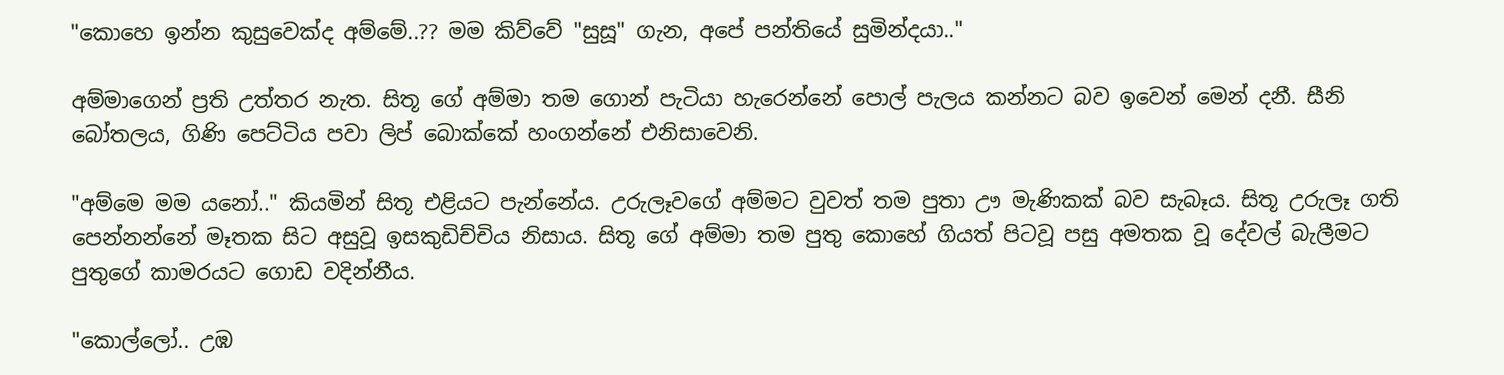"කොහෙ ඉන්න කුසුවෙක්ද අම්මේ..?? මම කිව්වේ "සුසූ" ගැන, අපේ පන්තියේ සුමින්දයා.."

අම්මාගෙන් ප්‍රති උත්තර නැත. සිතූ ගේ අම්මා තම ගොන් පැටියා හැරෙන්නේ පොල් පැලය කන්නට බව ඉවෙන් මෙන් දනී. සීනි බෝතලය, ගිණි පෙට්ටිය පවා ලිප් බොක්කේ හංගන්නේ එනිසාවෙනි.

"අම්මෙ මම යනෝ.." කියමින් සිතූ එළියට පැන්නේය. උරුලෑවගේ අම්මට වුවත් තම පුතා ඌ මැණිකක් බව සැබෑය. සිතූ උරුලෑ ගති පෙන්නන්නේ මෑතක සිට අසුවූ ඉසකුඩිච්චිය නිසාය. සිතූ ගේ අම්මා තම පුතු කොහේ ගියත් පිටවූ පසු අමතක වූ දේවල් බැලීමට පුතුගේ කාමරයට ගොඩ වදින්නීය.

"කොල්ලෝ.. උඹ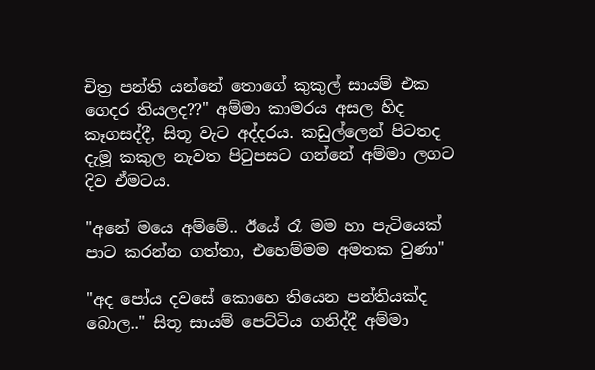චිත්‍ර පන්ති යන්නේ තොගේ කුකුල් සායම් එක ගෙදර තියලද??" අම්මා කාමරය අසල හිද කෑගසද්දී, සිතූ වැට අද්දරය. කඩුල්ලෙන් පිටතද දැමූ කකුල නැවත පිටුපසට ගන්නේ අම්මා ලගට දිව ඒමටය.

"අනේ මයෙ අම්මේ.. ඊයේ රෑ මම හා පැටියෙක් පාට කරන්න ගත්තා, එහෙම්මම අමතක වුණා"

"අද පෝය දවසේ කොහෙ තියෙන පන්තියක්ද බොල.." සිතූ සායම් පෙට්ටිය ගනිද්දී අම්මා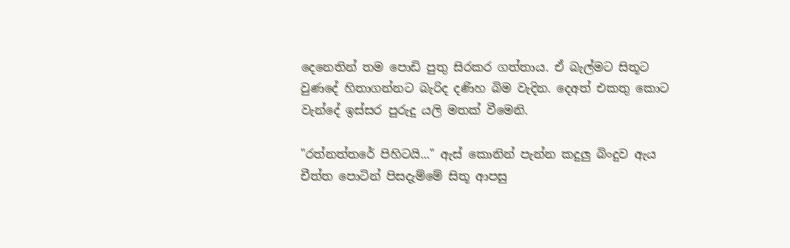දෙනෙතින් තම පොඩි පුතු සිරකර ගත්තාය. ඒ බැල්මට සිතූට වුණදේ හිතාගන්නට බැරිද දණිහ බිම වැදින. දෙඅත් එකතු කොට වැන්දේ ඉස්සර පුරුදු යලි මතක් වීමෙනි.

"රත්නත්තරේ පිහිටයි..." ඇස් කොනින් පැන්න කදුලු බිංදුව ඇය චීත්ත පොටින් පිසදැම්මේ සිතූ ආපසු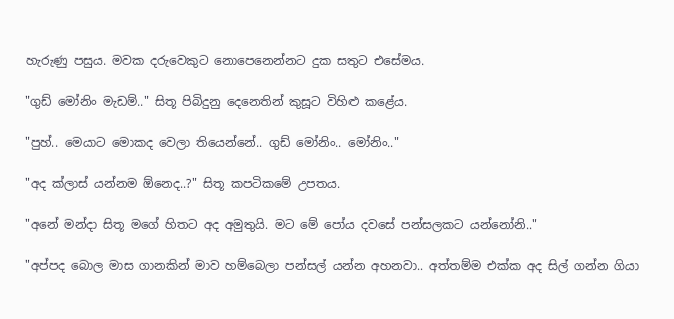හැරුණු පසුය. මවක දරුවෙකුට නොපෙනෙන්නට දුක සතුට එසේමය.

"ගුඩ් මෝනිං මැඩම්.." සිතූ පිබිදුනු දෙනෙතින් කුසූට විහිළු කළේය.

"පුහ්.. මෙයාට මොකද වෙලා තියෙන්නේ.. ගුඩ් මෝනිං.. මෝනිං.."

"අද ක්ලාස් යන්නම ඕනෙද..?" සිතූ කපටිකමේ උපතය.

"අනේ මන්දා සිතූ මගේ හිතට අද අමුතුයි. මට මේ පෝය දවසේ පන්සලකට යන්නෝනි.."

"අප්පද බොල මාස ගානකින් මාව හම්බෙලා පන්සල් යන්න අහනවා.. අත්තම්ම එක්ක අද සිල් ගන්න ගියා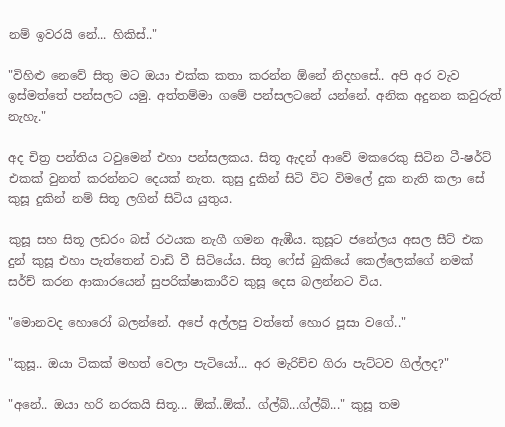නම් ඉවරයි නේ... හිකිස්.."

"විහිළු නෙවේ සිතු මට ඔයා එක්ක කතා කරන්න ඕනේ නිදහසේ.. අපි අර වැව ඉස්මත්තේ පන්සලට යමු. අත්තම්මා ගමේ පන්සලටනේ යන්නේ. අනික අදුනන කවුරුත් නැහැ."

අද චිත්‍ර පන්තිය ටවුමෙන් එහා පන්සලකය. සිතූ ඇදන් ආවේ මකරෙකු සිටින ටී-ෂර්ට් එකක් වුනත් කරන්නට දෙයක් නැත. කුසු දුකින් සිටි විට විමලේ දුක නැති කලා සේ කුසූ දුකින් නම් සිතූ ලගින් සිටිය යුතුය.

කුසූ සහ සිතූ ලඩරං බස් රථයක නැගී ගමන ඇඹීය. කුසූට ජනේලය අසල සීට් එක දුන් කුසූ එහා පැත්තෙන් වාඩි වී සිටියේය. සිතූ ෆේස් බුකියේ කෙල්ලෙක්ගේ නමක් සර්ච් කරන ආකාරයෙන් සුපරික්ෂාකාරීව කුසූ දෙස බලන්නට විය.

"මොනවද හොරෝ බලන්නේ. අපේ අල්ලපු වත්තේ හොර පූසා වගේ.."

"කුසූ.. ඔයා ටිකක් මහත් වෙලා පැටියෝ... අර මැරිච්ච ගිරා පැට්ටව ගිල්ලද?"

"අනේ.. ඔයා හරි නරකයි සිතූ... ඕක්..ඕක්.. ග්ල්බ්...ග්ල්බ්..." කුසූ තම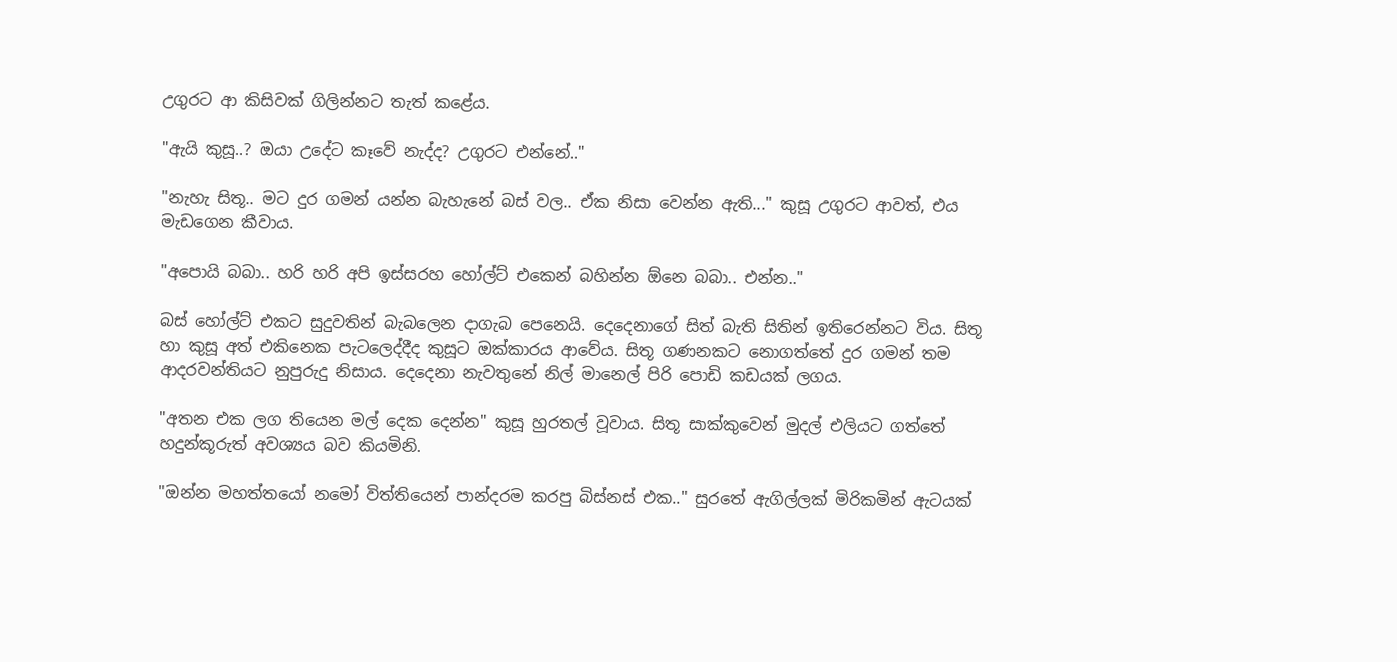උගුරට ආ කිසිවක් ගිලින්නට තැත් කළේය.

"ඇයි කුසූ..? ඔයා උදේට කෑවේ නැද්ද? උගුරට එන්නේ.."

"නැහැ සිතූ.. මට දුර ගමන් යන්න බැහැනේ බස් වල.. ඒක නිසා වෙන්න ඇති..." කුසූ උගුරට ආවත්, එය මැඩගෙන කීවාය.

"අපොයි බබා.. හරි හරි අපි ඉස්සරහ හෝල්ට් එකෙන් බහින්න ඕනෙ බබා.. එන්න.."

බස් හෝල්ට් එකට සුදුවතින් බැබලෙන දාගැබ පෙනෙයි. දෙදෙනාගේ සිත් බැති සිතින් ඉතිරෙන්නට විය. සිතූ හා කුසූ අත් එකිනෙක පැටලෙද්දීද කුසූට ඔක්කාරය ආවේය. සිතූ ගණනකට නොගත්තේ දුර ගමන් තම ආදරවන්තියට නුපුරුදු නිසාය. දෙදෙනා නැවතුනේ නිල් මානෙල් පිරි පොඩි කඩයක් ලගය.

"අතන එක ලග තියෙන මල් දෙක දෙන්න" කුසූ හුරතල් වූවාය. සිතූ සාක්කුවෙන් මුදල් එලියට ගත්තේ හදුන්කූරුත් අවශ්‍යය බව කියමිනි.

"ඔන්න මහත්තයෝ නමෝ විත්තියෙන් පාන්දරම කරපු බිස්නස් එක.." සුරතේ ඇගිල්ලක් මිරිකමින් ඇටයක්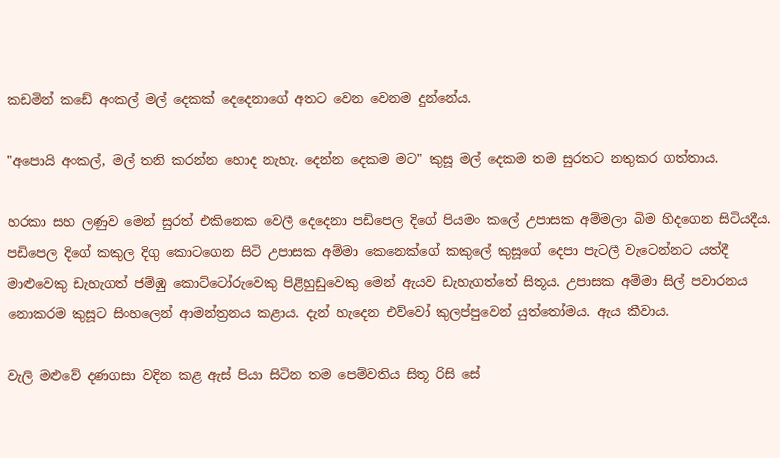ක‍ඩමින් කඩේ අංකල් මල් දෙකක් දෙදෙනාගේ අතට වෙන වෙනම දුන්නේය.

"අපොයි අංකල්, මල් තනි කරන්න හොද නැහැ. දෙන්න දෙකම මට" කුසූ මල් දෙකම තම සුරතට නතුකර ගත්තාය.

හරකා සහ ලණුව මෙන් සුරත් එකිනෙක වෙලී දෙදෙනා පඩිපෙල දිගේ පියමං කලේ උපාසක අම්මලා බිම හිදගෙන සිටියදීය. පඩිපෙල දිගේ කකුල දිගු කොටගෙන සිටි උපාසක අම්මා කෙනෙක්ගේ කකුලේ කුසූගේ දෙපා පැටලී වැටෙන්නට යත්දී මාළුවෙකු ඩැහැගත් ජම්ඹු කොට්ටෝරුවෙකු පිළිහුඩුවෙකු මෙන් ඇයව ඩැහැගත්තේ සිතූය. උපාසක අම්මා සිල් පවාරනය නොකරම කුසූට සිංහලෙන් ආමන්ත්‍රනය කළාය. දැන් හැදෙන එව්වෝ කුලප්පුවෙන් යුත්තෝමය. ඇය කීවාය.

වැලි මළුවේ දණගසා වදින කළ ඇස් පියා සිටින තම පෙම්වතිය සිතූ රිසි සේ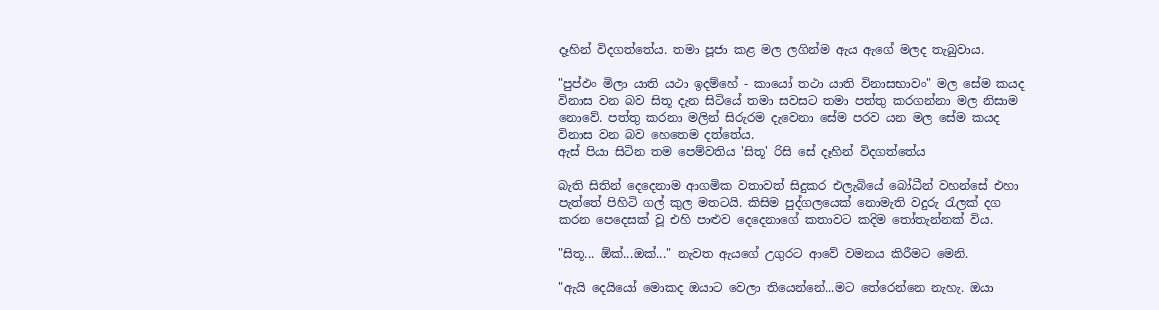දෑහින් විදගත්තේය. තමා පූජා කළ මල ලගින්ම ඇය ඇගේ මලද තැබුවාය.

"පුප්ඵං මිලා යාති යථා ඉදම්හේ - කායෝ තථා යාති විනාසභාවං" මල සේම කයද විනාස වන බව සිතූ දැන සිටියේ තමා සවසට තමා පත්තු කරගන්නා මල නිසාම නොවේ. පත්තු කරනා මලින් සිරුරම දැවෙනා සේම පරව යන මල සේම කයද විනාස වන බව හෙතෙම දත්තේය.
ඇස් පියා සිටින තම පෙම්වතිය 'සිතූ' රිසි සේ දෑහින් විදගත්තේය

බැති සිතින් දෙදෙනාම ආගමික වතාවත් සිදුකර එලැබියේ බෝධීන් වහන්සේ එහා පැත්තේ පිහිටි ගල් කුල මතටයි. කිසිම පුද්ගලයෙක් නොමැති වදුරු රැලක් දග කරන පෙදෙසක් වූ එහි පාළුව දෙදෙනාගේ කතාවට කදිම තෝතැන්නක් විය.

"සිතූ... ඕක්...ඔක්..." නැවත ඇයගේ උගුරට ආවේ වමනය කිරීමට මෙනි.

"ඇයි දෙයියෝ මොකද ඔයාට වෙලා තියෙන්නේ...මට තේරෙන්නෙ නැහැ. ඔයා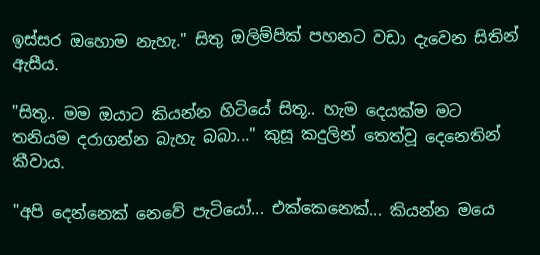ඉස්සර ඔහොම නැහැ." සිතු ඔලිම්පික් පහනට වඩා දැවෙන සිතින් ඇසීය.

"සිතූ.. මම ඔයාට කියන්න හිටියේ සිතූ.. හැම දෙයක්ම මට තනියම දරාගන්න බැහැ බබා..." කුසූ කදුලින් තෙත්වූ දෙනෙතින් කීවාය.

"අපි දෙන්නෙක් නෙවේ පැටියෝ... එක්කෙනෙක්... කියන්න මයෙ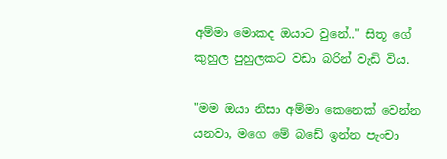අම්මා මොකද ඔයාට වුනේ.." සිතූ ගේ කුහුල පුහුලකට වඩා බරින් වැඩි විය.

"මම ඔයා නිසා අම්මා කෙනෙක් වෙන්න යනවා, මගෙ මේ බඩේ ඉන්න පැංචා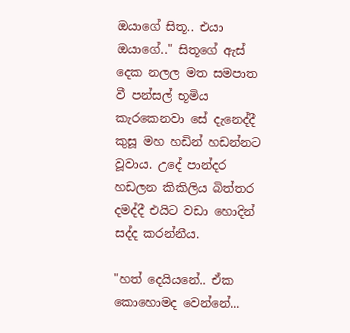ඔයාගේ සිතූ.. එයා ඔයාගේ.." සිතූගේ ඇස් දෙක නලල මත සමපාත වී පන්සල් භූමිය කැරකෙනවා සේ දැනෙද්දී කුසූ මහ හඩින් හඩන්නට වූවාය. උදේ පාන්දර හඩලන කිකිලිය බිත්තර දමද්දී එයිට වඩා හොදින් සද්ද කරන්නීය.

"හත් දෙයියනේ.. ඒක කොහොමද වෙන්නේ...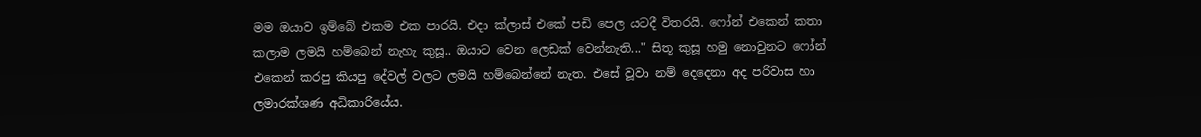මම ඔයාව ඉම්බේ එකම එක පාරයි. එදා ක්ලාස් එකේ පඩි පෙල යටදී විතරයි. ෆෝන් එකෙන් කතා කලාම ලමයි හම්බෙන් නැහැ කුසූ.. ඔයාට වෙන ලෙඩක් වෙන්නැති..." සිතූ කුසූ හමු නොවුනට ෆෝන් එකෙන් කරපු කියපු දේවල් වලට ලමයි හම්බෙන්නේ නැත. එසේ වූවා නම් දෙදෙනා අද පරිවාස හා ලමාරක්ශණ අධිකාරියේය.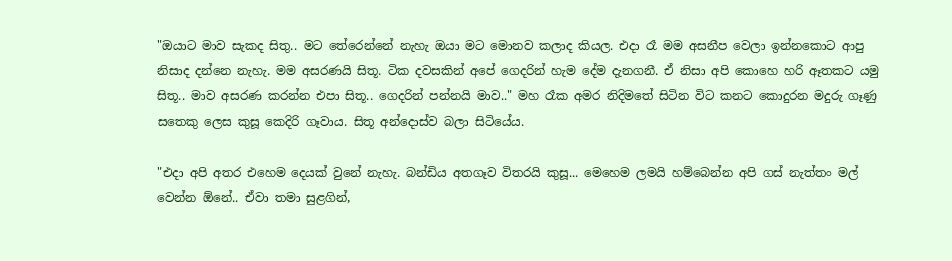"ඔයාට මාව සැකද සිතු.. මට තේරෙන්නේ නැහැ ඔයා මට මොනව කලාද කියල. එදා රෑ මම අසනීප වෙලා ඉන්නකොට ආපු නිසාද දන්නෙ නැහැ. මම අසරණයි සිතූ. ටික දවසකින් අපේ ගෙදරින් හැම දේම දැනගනී. ඒ නිසා අපි කොහෙ හරි ඈතකට යමු සිතූ.. මාව අසරණ කරන්න එපා සිතූ.. ගෙදරින් පන්නයි මාව.." මහ රෑක අමර නිදිමතේ සිටින විට කනට කොදුරන මදුරු ගෑණු සතෙකු ලෙස කුසූ කෙදිරි ගෑවාය. සිතූ අන්දොස්ව බලා සිටියේය.

"එදා අපි අතර එහෙම දෙයක් වුනේ නැහැ. බන්ඩිය අතගෑව විතරයි කුසූ... මෙහෙම ලමයි හම්බෙන්න අපි ගස් නැත්තං මල් වෙන්න ඕනේ.. ඒවා තමා සුළගින්,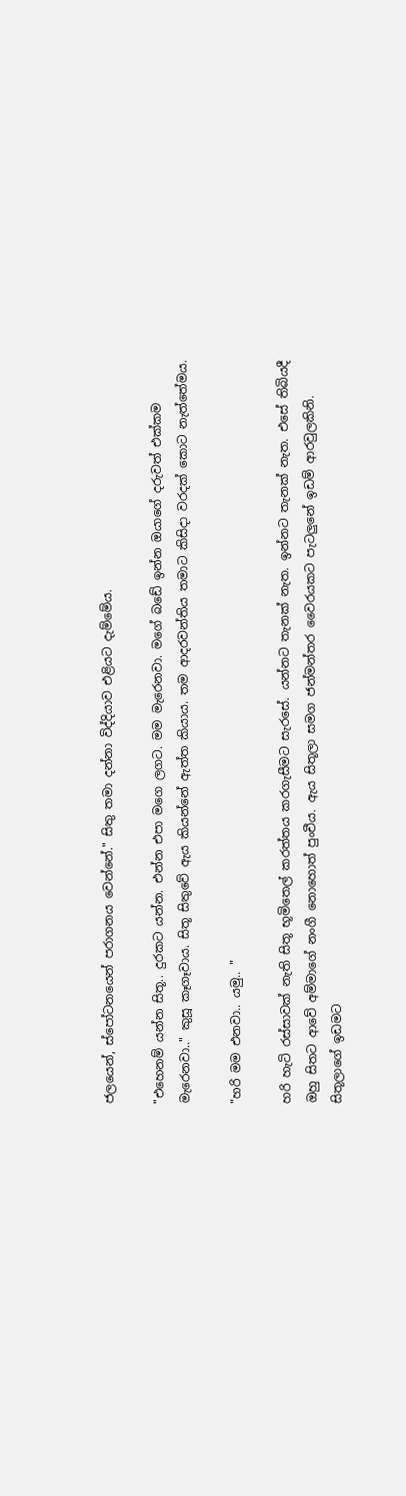ජලයෙන්, ස්පෝටනයෙන් පරාගනය වෙන්නේ." සිතු තමා දන්නා විද්දියාව එළියට දැම්මේය.

"එහෙනම් යන්න සිතූ.. දුරකට යන්න. එන්න එපා මගෙ ලගට. මම මැරෙනවා. මගේ බඩේ ඉන්න ඔයාගේ දරුවත් එක්කම මැරෙනවා.." කුසූ කෑගෑවාය. සිතූ සිතුවේ ඇය කියන්නේ ඇත්ත කියාය. තම ආදරවන්තිය තමාට කිසිදා වරදක් කොට නැත්තේමය.

"හරි මම එනවා.. යමු.. "

හරි හැටි රස්සාවක් නැති සිතූ භූමිතෙල් කරත්තය කරගැසීමට සැරසේ. යන්නට තැනක් නැත. ඉන්නට තැනක් නැත. එසේ තිබියදී ඔහු සිතට ආවේ අම්මාගේ නංගී නොහොත් පුංචීය. ඇය සිතූලා සමග ජන්මන්තර වෛරයකට පැටලුනේ ඉඩම් ආරවුලකිනි. සිතූලාගේ ඉඩමට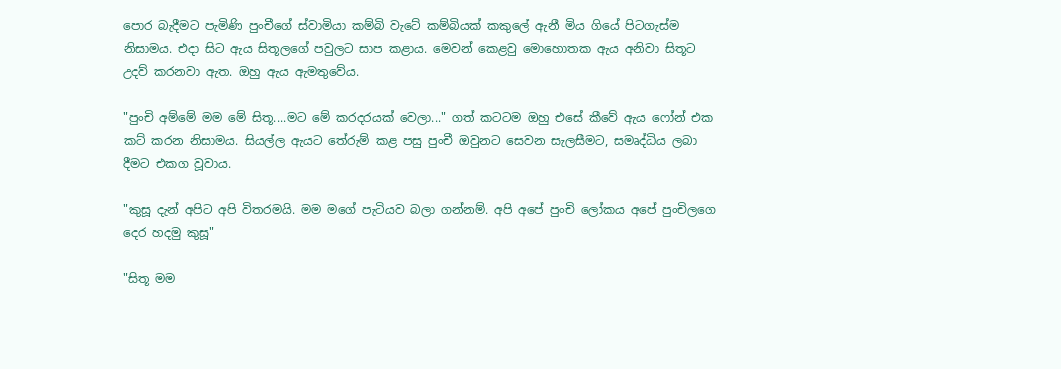පොර බැදීමට පැමිණි පුංචීගේ ස්වාමියා කම්බි වැටේ කම්බියක් කකුලේ ඇනී මිය ගියේ පිටගැස්ම නිසාමය. එදා සිට ඇය සිතූලගේ පවුලට සාප කළාය. මෙවන් කෙළවු මොහොතක ඇය අනිවා සිතූට උදව් කරනවා ඇත. ඔහු ඇය ඇමතුවේය.

"පුංචි අම්මේ මම මේ සිතූ....මට මේ කරදරයක් වෙලා..." ගත් කටටම ඔහු එසේ කීවේ ඇය ෆෝන් එක කට් කරන නිසාමය. සියල්ල ඇයට තේරුම් කළ පසු පුංචී ඔවුනට සෙවන සැලසීමට, සමෘද්ධිය ලබා දීමට එකග වූවාය.

"කුසූ දැන් අපිට අපි විතරමයි. මම මගේ පැටියව බලා ගන්නම්. අපි අපේ පුංචි ලෝකය අපේ පුංචිලගෙ දෙර හදමු කුසූ"

"සිතූ මම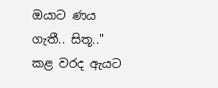ඔයාට ණය ගැතී.. සිතූ.." කළ වරද ඇයට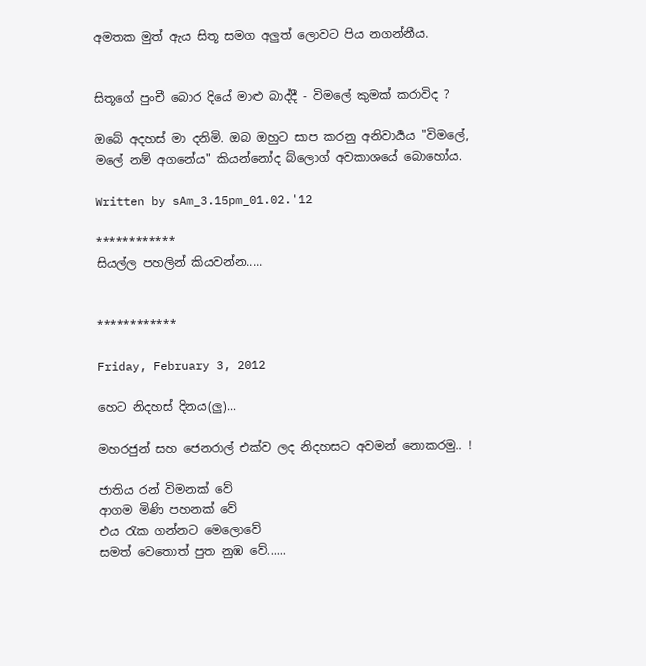අමතක මුත් ඇය සිතූ සමග අලුත් ලොවට පිය නගන්නීය.


සිතූගේ පුංචී බොර දියේ මාළු බාද්දී - විමලේ කුමක් කරාවිද ?

ඔබේ අදහස් මා දනිමි. ඔබ ඔහුට සාප කරනු අනිවාර්‍යය "විමලේ, මලේ නම් අගනේය" කියන්නෝද බ්ලොග් අවකාශයේ බොහෝය.

Written by sAm_3.15pm_01.02.'12

************
සියල්ල පහලින් කියවන්න.....


************

Friday, February 3, 2012

හෙට නිදහස් දිනය(ලු)...

මහරජුන් සහ ජෙනරාල් එක්ව ලද නිදහසට අවමන් නොකරමු.. !

ජාතිය රන් විමනක් වේ
ආගම මිණි පහනක් වේ
එය රැක ගන්නට මෙලොවේ
සමත් වෙතොත් පුත නුඹ වේ......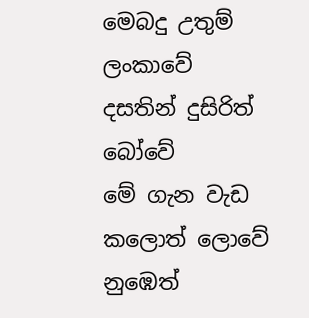මෙබදු උතුම් ලංකාවේ
දසතින් දුසිරිත් බෝවේ
මේ ගැන වැඩ කලොත් ලොවේ
නුඹෙත්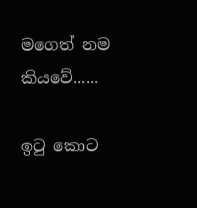මගෙත් නම කියවේ......

ඉටු කොට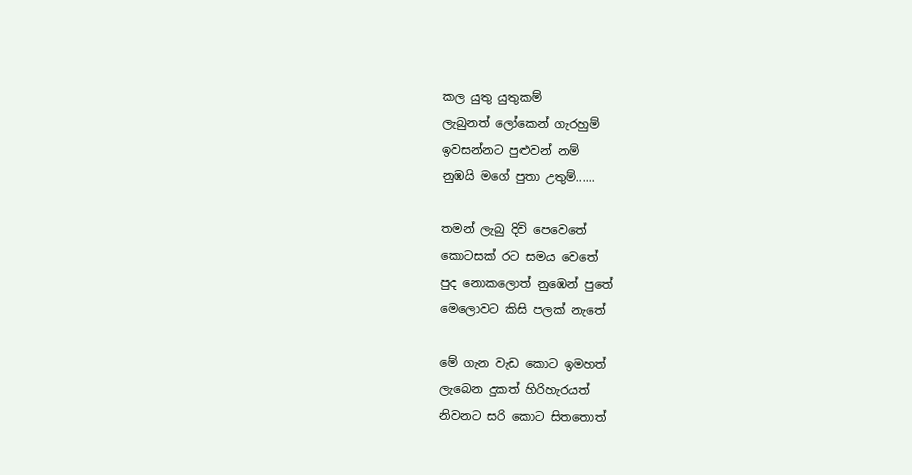කල යුතු යුතුකම්
ලැබුනත් ලෝකෙන් ගැරහුම්
ඉවසන්නට පුළුවන් නම්
නුඹයි මගේ පුතා උතුම්......

තමන් ලැබු දිවි පෙවෙතේ
කොටසක් රට සමය වෙතේ
පුද නොකලොත් නුඹෙන් පුතේ
මෙලොවට කිසි පලක් නැතේ

මේ ගැන වැඩ කොට ඉමහත්
ලැබෙන දුකත් හිරිහැරයත්
නිවනට සරි කොට සිතතොත්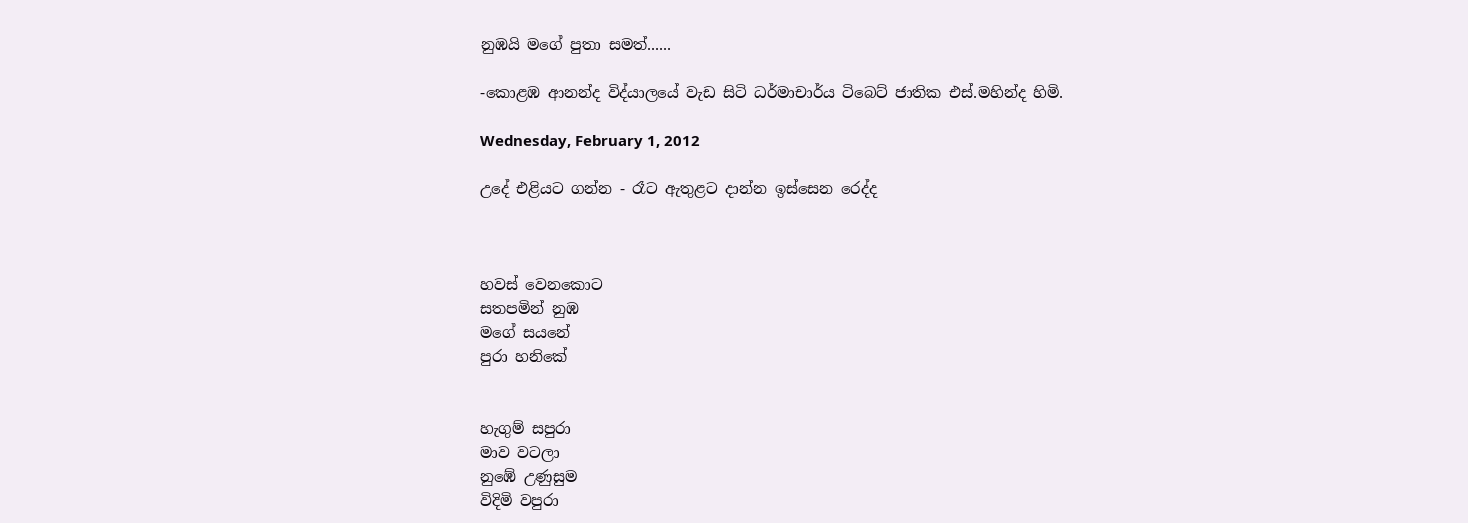නුඹයි මගේ පුතා සමත්......

-කොළඹ ආනන්ද විද්යාලයේ වැඩ සිටි ධර්මාචාර්ය ටිබෙට් ජාතික එස්.මහින්ද හිමි.

Wednesday, February 1, 2012

උදේ එළියට ගන්න - රෑට ඇතුළට දාන්න ඉස්සෙන රෙද්ද



හවස් වෙනකොට
සතපමින් නුඹ
මගේ සයනේ
පුරා හනිකේ


හැගුම් සපුරා
මාව වටලා
නුඹේ උණුසුම
විදිමි වපුරා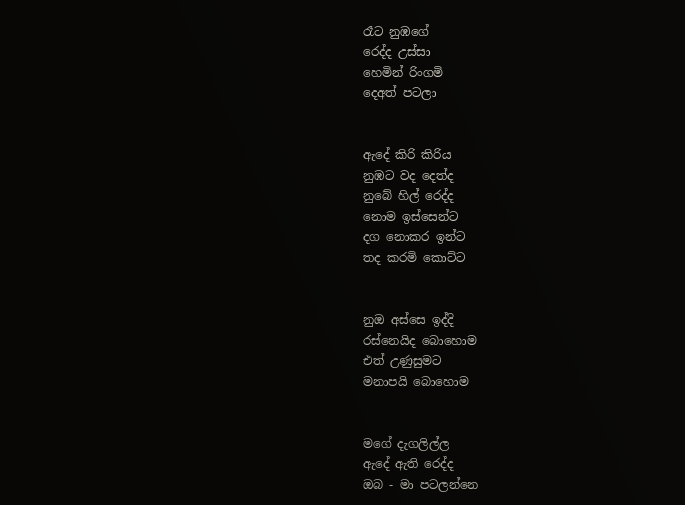රෑට නුඹගේ
රෙද්ද උස්සා
හෙමින් රිංගමි
දෙඅත් පටලා


ඇදේ කිරි කිරිය
නුඹට වද දෙත්ද
නුබේ හිල් රෙද්ද
නොම ඉස්සෙන්ට
දග නොකර ඉන්ට
තද කරමි කොට්ට


නුඔ අස්සෙ ඉද්දි
රස්නෙයිද බොහොම
එත් උණුසුමට
මනාපයි බොහොම


මගේ දැගලිල්ල
ඇදේ ඇති රෙද්ද
ඔබ - මා පටලන්නෙ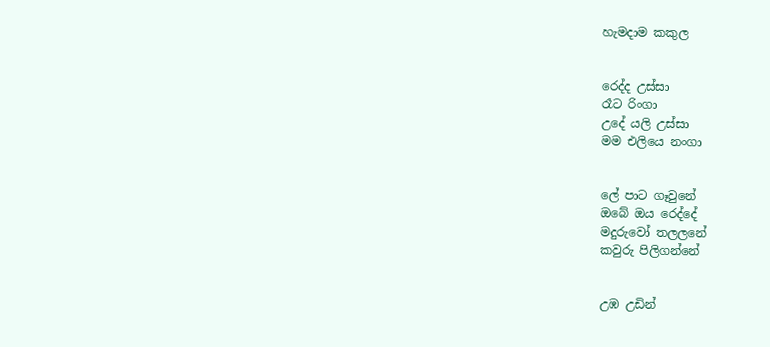හැමදාම කකුල


රෙද්ද උස්සා
රෑට රිංගා
උදේ යලි උස්සා
මම එලියෙ නංගා


ලේ පාට ගෑවුනේ
ඔබේ ඔය රෙද්දේ
මදුරුවෝ තලලනේ
කවුරු පිලිගන්නේ


උඹ උඩින්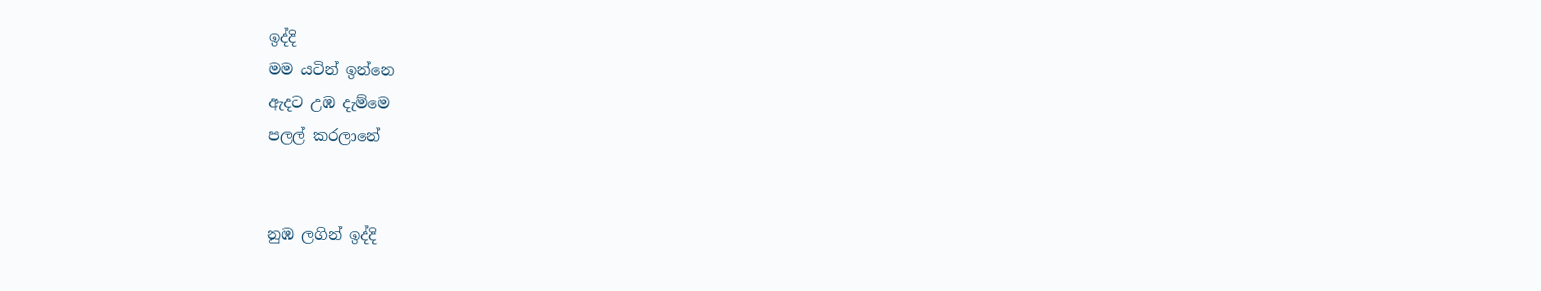ඉද්දි
මම යටින් ඉන්නෙ
ඇදට උඹ දැම්මෙ
පලල් කරලානේ


නුඹ ලගින් ඉද්දි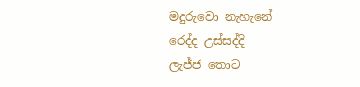මදුරුවො නැහැනේ
රෙද්ද උස්සද්දි
ලැජ්ජ තොට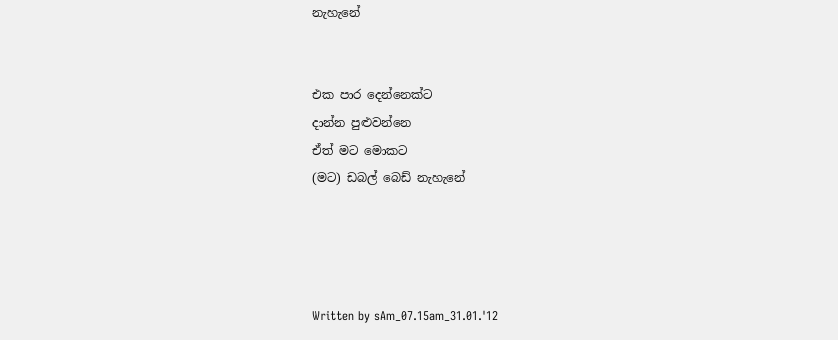නැහැනේ


එක පාර දෙන්නෙක්ට
දාන්න පුළුවන්නෙ
ඒත් මට මොකට
(මට) ඩබල් බෙඩ් නැහැනේ




Written by sAm_07.15am_31.01.'12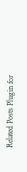Related Posts Plugin for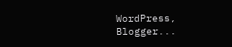WordPress, Blogger...